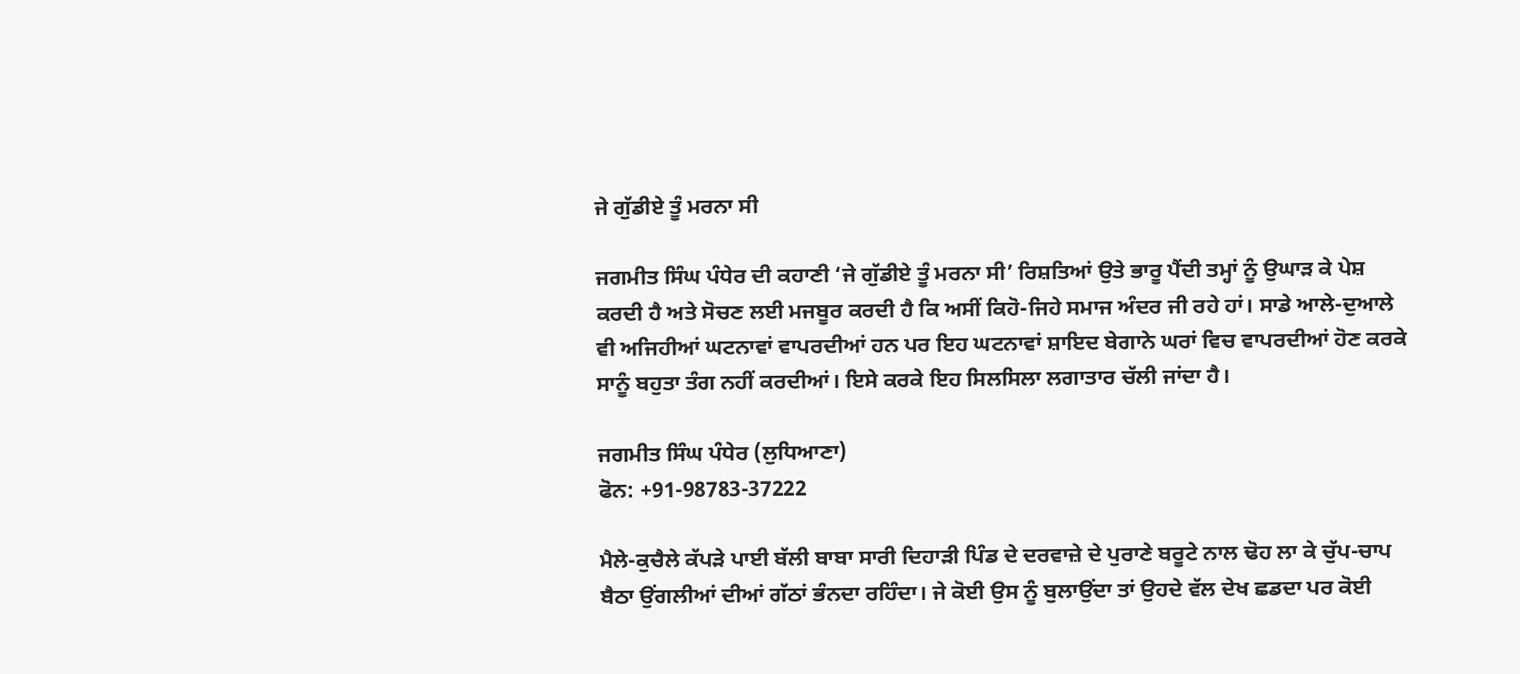ਜੇ ਗੁੱਡੀਏ ਤੂੰ ਮਰਨਾ ਸੀ

ਜਗਮੀਤ ਸਿੰਘ ਪੰਧੇਰ ਦੀ ਕਹਾਣੀ ‘ਜੇ ਗੁੱਡੀਏ ਤੂੰ ਮਰਨਾ ਸੀ’ ਰਿਸ਼ਤਿਆਂ ਉਤੇ ਭਾਰੂ ਪੈਂਦੀ ਤਮ੍ਹਾਂ ਨੂੰ ਉਘਾੜ ਕੇ ਪੇਸ਼ ਕਰਦੀ ਹੈ ਅਤੇ ਸੋਚਣ ਲਈ ਮਜਬੂਰ ਕਰਦੀ ਹੈ ਕਿ ਅਸੀਂ ਕਿਹੋ-ਜਿਹੇ ਸਮਾਜ ਅੰਦਰ ਜੀ ਰਹੇ ਹਾਂ। ਸਾਡੇ ਆਲੇ-ਦੁਆਲੇ ਵੀ ਅਜਿਹੀਆਂ ਘਟਨਾਵਾਂ ਵਾਪਰਦੀਆਂ ਹਨ ਪਰ ਇਹ ਘਟਨਾਵਾਂ ਸ਼ਾਇਦ ਬੇਗਾਨੇ ਘਰਾਂ ਵਿਚ ਵਾਪਰਦੀਆਂ ਹੋਣ ਕਰਕੇ ਸਾਨੂੰ ਬਹੁਤਾ ਤੰਗ ਨਹੀਂ ਕਰਦੀਆਂ। ਇਸੇ ਕਰਕੇ ਇਹ ਸਿਲਸਿਲਾ ਲਗਾਤਾਰ ਚੱਲੀ ਜਾਂਦਾ ਹੈ।

ਜਗਮੀਤ ਸਿੰਘ ਪੰਧੇਰ (ਲੁਧਿਆਣਾ)
ਫੋਨ: +91-98783-37222

ਮੈਲੇ-ਕੁਚੈਲੇ ਕੱਪੜੇ ਪਾਈ ਬੱਲੀ ਬਾਬਾ ਸਾਰੀ ਦਿਹਾੜੀ ਪਿੰਡ ਦੇ ਦਰਵਾਜ਼ੇ ਦੇ ਪੁਰਾਣੇ ਬਰੂਟੇ ਨਾਲ ਢੋਹ ਲਾ ਕੇ ਚੁੱਪ-ਚਾਪ ਬੈਠਾ ਉਂਗਲੀਆਂ ਦੀਆਂ ਗੱਠਾਂ ਭੰਨਦਾ ਰਹਿੰਦਾ। ਜੇ ਕੋਈ ਉਸ ਨੂੰ ਬੁਲਾਉਂਦਾ ਤਾਂ ਉਹਦੇ ਵੱਲ ਦੇਖ ਛਡਦਾ ਪਰ ਕੋਈ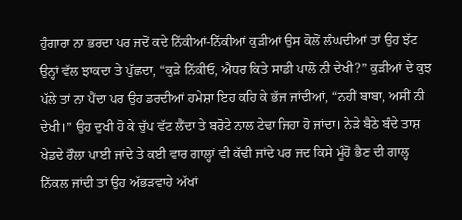ਹੁੰਗਾਰਾ ਨਾ ਭਰਦਾ ਪਰ ਜਦੋਂ ਕਦੇ ਨਿੱਕੀਆਂ-ਨਿੱਕੀਆਂ ਕੁੜੀਆਂ ਉਸ ਕੋਲੋਂ ਲੰਘਦੀਆਂ ਤਾਂ ਉਹ ਝੱਟ ਉਨ੍ਹਾਂ ਵੱਲ ਝਾਕਦਾ ਤੇ ਪੁੱਛਦਾ, “ਕੁੜੇ ਨਿੱਕੀਓ, ਐਧਰ ਕਿਤੇ ਸਾਡੀ ਪਾਲੋ ਨੀ ਦੇਖੀ?” ਕੁੜੀਆਂ ਦੇ ਕੁਝ ਪੱਲੇ ਤਾਂ ਨਾ ਪੈਂਦਾ ਪਰ ਉਹ ਡਰਦੀਆਂ ਹਮੇਸ਼ਾ ਇਹ ਕਹਿ ਕੇ ਭੱਜ ਜਾਂਦੀਆਂ, “ਨਹੀਂ ਬਾਬਾ, ਅਸੀਂ ਨੀ ਦੇਖੀ।” ਉਹ ਦੁਖੀ ਹੋ ਕੇ ਚੁੱਪ ਵੱਟ ਲੈਂਦਾ ਤੇ ਬਰੋਟੇ ਨਾਲ ਟੇਢਾ ਜਿਹਾ ਹੋ ਜਾਂਦਾ। ਨੇੜੇ ਬੈਠੇ ਬੰਦੇ ਤਾਸ਼ ਖੇਡਦੇ ਰੌਲਾ ਪਾਈ ਜਾਂਦੇ ਤੇ ਕਈ ਵਾਰ ਗਾਲ੍ਹਾਂ ਵੀ ਕੱਢੀ ਜਾਂਦੇ ਪਰ ਜਦ ਕਿਸੇ ਮੂੰਹੋਂ ਭੈਣ ਦੀ ਗਾਲ੍ਹ ਨਿੱਕਲ ਜਾਂਦੀ ਤਾਂ ਉਹ ਅੱਭੜਵਾਹੇ ਅੱਖਾਂ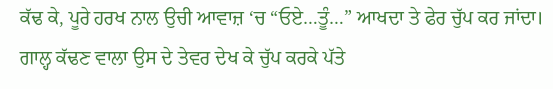ਕੱਢ ਕੇ, ਪੂਰੇ ਹਰਖ ਨਾਲ ਉਚੀ ਆਵਾਜ਼ ‘ਚ “ਓਏ…ਤੂੰ…” ਆਖਦਾ ਤੇ ਫੇਰ ਚੁੱਪ ਕਰ ਜਾਂਦਾ। ਗਾਲ੍ਹ ਕੱਢਣ ਵਾਲਾ ਉਸ ਦੇ ਤੇਵਰ ਦੇਖ ਕੇ ਚੁੱਪ ਕਰਕੇ ਪੱਤੇ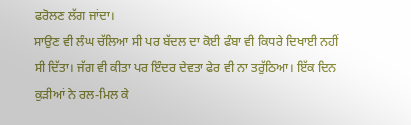ਫਰੋਲਣ ਲੱਗ ਜਾਂਦਾ।
ਸਾਉਣ ਵੀ ਲੰਘ ਚੱਲਿਆ ਸੀ ਪਰ ਬੱਦਲ ਦਾ ਕੋਈ ਫੰਬਾ ਵੀ ਕਿਧਰੇ ਦਿਖਾਈ ਨਹੀਂ ਸੀ ਦਿੱਤਾ। ਜੱਗ ਵੀ ਕੀਤਾ ਪਰ ਇੰਦਰ ਦੇਵਤਾ ਫੇਰ ਵੀ ਨਾ ਤਰੁੱਠਿਆ। ਇੱਕ ਦਿਨ ਕੁੜੀਆਂ ਨੇ ਰਲ-ਮਿਲ ਕੇ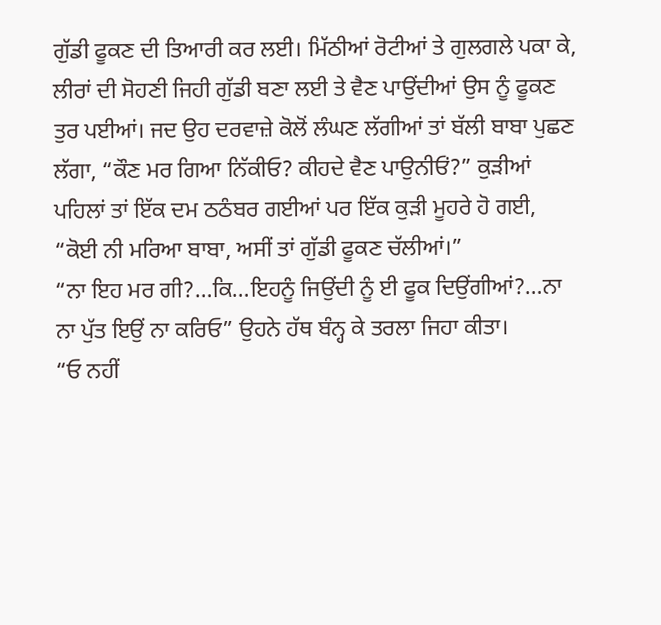ਗੁੱਡੀ ਫੂਕਣ ਦੀ ਤਿਆਰੀ ਕਰ ਲਈ। ਮਿੱਠੀਆਂ ਰੋਟੀਆਂ ਤੇ ਗੁਲਗਲੇ ਪਕਾ ਕੇ, ਲੀਰਾਂ ਦੀ ਸੋਹਣੀ ਜਿਹੀ ਗੁੱਡੀ ਬਣਾ ਲਈ ਤੇ ਵੈਣ ਪਾਉਂਦੀਆਂ ਉਸ ਨੂੰ ਫੂਕਣ ਤੁਰ ਪਈਆਂ। ਜਦ ਉਹ ਦਰਵਾਜ਼ੇ ਕੋਲੋਂ ਲੰਘਣ ਲੱਗੀਆਂ ਤਾਂ ਬੱਲੀ ਬਾਬਾ ਪੁਛਣ ਲੱਗਾ, “ਕੌਣ ਮਰ ਗਿਆ ਨਿੱਕੀਓ? ਕੀਹਦੇ ਵੈਣ ਪਾਉਨੀਓਂ?” ਕੁੜੀਆਂ ਪਹਿਲਾਂ ਤਾਂ ਇੱਕ ਦਮ ਠਠੰਬਰ ਗਈਆਂ ਪਰ ਇੱਕ ਕੁੜੀ ਮੂਹਰੇ ਹੋ ਗਈ, “ਕੋਈ ਨੀ ਮਰਿਆ ਬਾਬਾ, ਅਸੀਂ ਤਾਂ ਗੁੱਡੀ ਫੂਕਣ ਚੱਲੀਆਂ।”
“ਨਾ ਇਹ ਮਰ ਗੀ?…ਕਿ…ਇਹਨੂੰ ਜਿਉਂਦੀ ਨੂੰ ਈ ਫੂਕ ਦਿਉਂਗੀਆਂ?…ਨਾ ਨਾ ਪੁੱਤ ਇਉਂ ਨਾ ਕਰਿਓ” ਉਹਨੇ ਹੱਥ ਬੰਨ੍ਹ ਕੇ ਤਰਲਾ ਜਿਹਾ ਕੀਤਾ।
“ਓ ਨਹੀਂ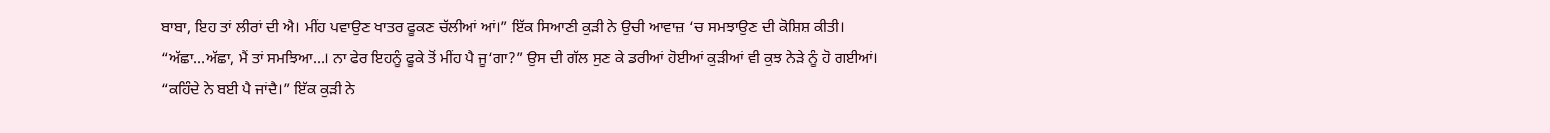ਬਾਬਾ, ਇਹ ਤਾਂ ਲੀਰਾਂ ਦੀ ਐ। ਮੀਂਹ ਪਵਾਉਣ ਖਾਤਰ ਫੂਕਣ ਚੱਲੀਆਂ ਆਂ।” ਇੱਕ ਸਿਆਣੀ ਕੁੜੀ ਨੇ ਉਚੀ ਆਵਾਜ਼ ‘ਚ ਸਮਝਾਉਣ ਦੀ ਕੋਸ਼ਿਸ਼ ਕੀਤੀ।
“ਅੱਛਾ…ਅੱਛਾ, ਮੈਂ ਤਾਂ ਸਮਝਿਆ…। ਨਾ ਫੇਰ ਇਹਨੂੰ ਫੂਕੇ ਤੋਂ ਮੀਂਹ ਪੈ ਜੂ‘ਗਾ?” ਉਸ ਦੀ ਗੱਲ ਸੁਣ ਕੇ ਡਰੀਆਂ ਹੋਈਆਂ ਕੁੜੀਆਂ ਵੀ ਕੁਝ ਨੇੜੇ ਨੂੰ ਹੋ ਗਈਆਂ।
“ਕਹਿੰਦੇ ਨੇ ਬਈ ਪੈ ਜਾਂਦੈ।” ਇੱਕ ਕੁੜੀ ਨੇ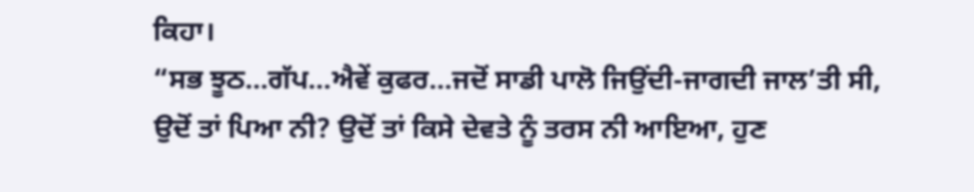ਕਿਹਾ।
“ਸਭ ਝੂਠ…ਗੱਪ…ਐਵੇਂ ਕੁਫਰ…ਜਦੋਂ ਸਾਡੀ ਪਾਲੋ ਜਿਉਂਦੀ-ਜਾਗਦੀ ਜਾਲ’ਤੀ ਸੀ, ਉਦੋਂ ਤਾਂ ਪਿਆ ਨੀ? ਉਦੋਂ ਤਾਂ ਕਿਸੇ ਦੇਵਤੇ ਨੂੰ ਤਰਸ ਨੀ ਆਇਆ, ਹੁਣ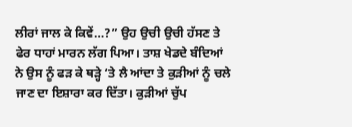ਲੀਰਾਂ ਜਾਲ ਕੇ ਕਿਵੇਂ…?” ਉਹ ਉਚੀ ਉਚੀ ਹੱਸਣ ਤੇ ਫੇਰ ਧਾਹਾਂ ਮਾਰਨ ਲੱਗ ਪਿਆ। ਤਾਸ਼ ਖੇਡਦੇ ਬੰਦਿਆਂ ਨੇ ਉਸ ਨੂੰ ਫੜ ਕੇ ਥੜ੍ਹੇ ‘ਤੇ ਲੈ ਆਂਦਾ ਤੇ ਕੁੜੀਆਂ ਨੂੰ ਚਲੇ ਜਾਣ ਦਾ ਇਸ਼ਾਰਾ ਕਰ ਦਿੱਤਾ। ਕੁੜੀਆਂ ਚੁੱਪ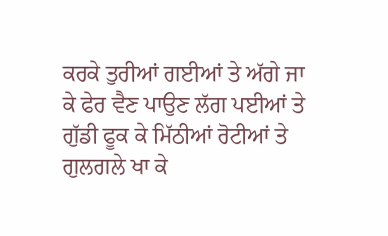ਕਰਕੇ ਤੁਰੀਆਂ ਗਈਆਂ ਤੇ ਅੱਗੇ ਜਾ ਕੇ ਫੇਰ ਵੈਣ ਪਾਉਣ ਲੱਗ ਪਈਆਂ ਤੇ ਗੁੱਡੀ ਫੂਕ ਕੇ ਮਿੱਠੀਆਂ ਰੋਟੀਆਂ ਤੇ ਗੁਲਗਲੇ ਖਾ ਕੇ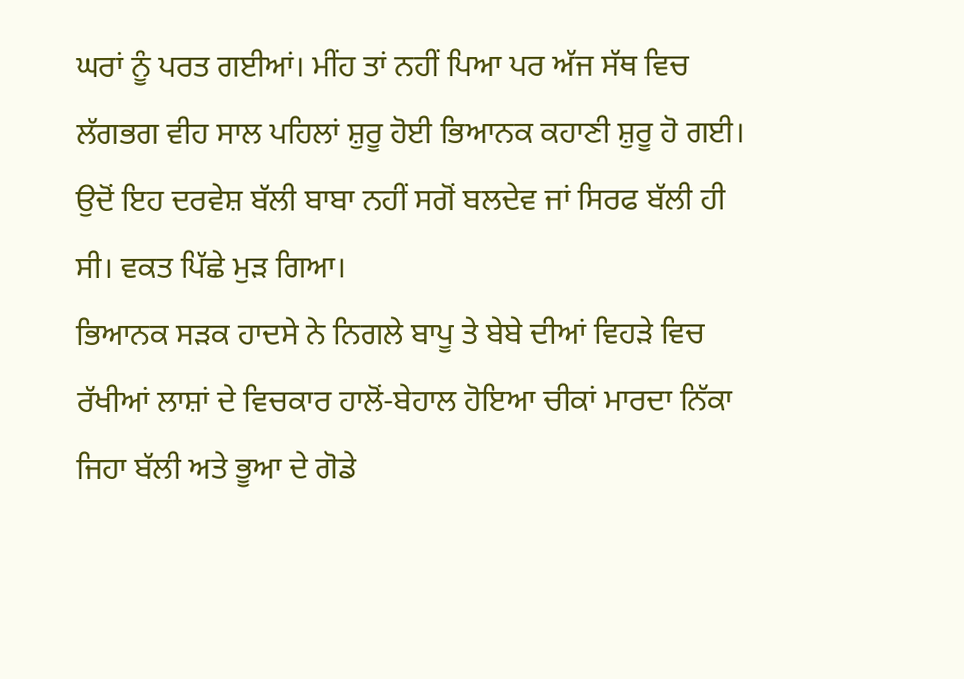ਘਰਾਂ ਨੂੰ ਪਰਤ ਗਈਆਂ। ਮੀਂਹ ਤਾਂ ਨਹੀਂ ਪਿਆ ਪਰ ਅੱਜ ਸੱਥ ਵਿਚ ਲੱਗਭਗ ਵੀਹ ਸਾਲ ਪਹਿਲਾਂ ਸ਼ੁਰੂ ਹੋਈ ਭਿਆਨਕ ਕਹਾਣੀ ਸ਼ੁਰੂ ਹੋ ਗਈ। ਉਦੋਂ ਇਹ ਦਰਵੇਸ਼ ਬੱਲੀ ਬਾਬਾ ਨਹੀਂ ਸਗੋਂ ਬਲਦੇਵ ਜਾਂ ਸਿਰਫ ਬੱਲੀ ਹੀ ਸੀ। ਵਕਤ ਪਿੱਛੇ ਮੁੜ ਗਿਆ।
ਭਿਆਨਕ ਸੜਕ ਹਾਦਸੇ ਨੇ ਨਿਗਲੇ ਬਾਪੂ ਤੇ ਬੇਬੇ ਦੀਆਂ ਵਿਹੜੇ ਵਿਚ ਰੱਖੀਆਂ ਲਾਸ਼ਾਂ ਦੇ ਵਿਚਕਾਰ ਹਾਲੋਂ-ਬੇਹਾਲ ਹੋਇਆ ਚੀਕਾਂ ਮਾਰਦਾ ਨਿੱਕਾ ਜਿਹਾ ਬੱਲੀ ਅਤੇ ਭੂਆ ਦੇ ਗੋਡੇ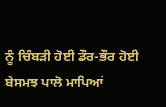ਨੂੰ ਚਿੰਬੜੀ ਹੋਈ ਡੌਰ-ਭੌਰ ਹੋਈ ਬੇਸਮਝ ਪਾਲੋ ਮਾਪਿਆਂ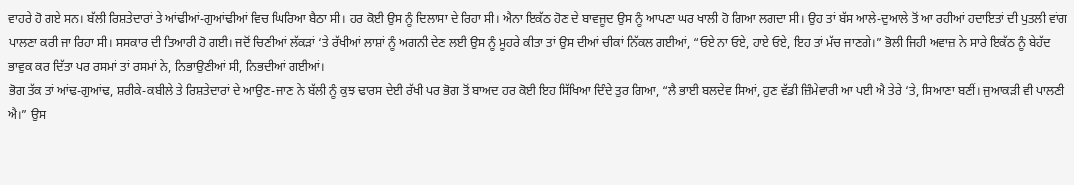ਵਾਹਰੇ ਹੋ ਗਏ ਸਨ। ਬੱਲੀ ਰਿਸ਼ਤੇਦਾਰਾਂ ਤੇ ਆਂਢੀਆਂ-ਗੁਆਂਢੀਆਂ ਵਿਚ ਘਿਰਿਆ ਬੈਠਾ ਸੀ। ਹਰ ਕੋਈ ਉਸ ਨੂੰ ਦਿਲਾਸਾ ਦੇ ਰਿਹਾ ਸੀ। ਐਨਾ ਇਕੱਠ ਹੋਣ ਦੇ ਬਾਵਜੂਦ ਉਸ ਨੂੰ ਆਪਣਾ ਘਰ ਖਾਲੀ ਹੋ ਗਿਆ ਲਗਦਾ ਸੀ। ਉਹ ਤਾਂ ਬੱਸ ਆਲੇ-ਦੁਆਲੇ ਤੋਂ ਆ ਰਹੀਆਂ ਹਦਾਇਤਾਂ ਦੀ ਪੁਤਲੀ ਵਾਂਗ ਪਾਲਣਾ ਕਰੀ ਜਾ ਰਿਹਾ ਸੀ। ਸਸਕਾਰ ਦੀ ਤਿਆਰੀ ਹੋ ਗਈ। ਜਦੋਂ ਚਿਣੀਆਂ ਲੱਕੜਾਂ ‘ਤੇ ਰੱਖੀਆਂ ਲਾਸ਼ਾਂ ਨੂੰ ਅਗਨੀ ਦੇਣ ਲਈ ਉਸ ਨੂੰ ਮੂਹਰੇ ਕੀਤਾ ਤਾਂ ਉਸ ਦੀਆਂ ਚੀਕਾਂ ਨਿੱਕਲ ਗਈਆਂ, “ਓਏ ਨਾ ਓਏ, ਹਾਏ ਓਏ, ਇਹ ਤਾਂ ਮੱਚ ਜਾਣਗੇ।” ਭੋਲੀ ਜਿਹੀ ਅਵਾਜ਼ ਨੇ ਸਾਰੇ ਇਕੱਠ ਨੂੰ ਬੇਹੱਦ ਭਾਵੁਕ ਕਰ ਦਿੱਤਾ ਪਰ ਰਸਮਾਂ ਤਾਂ ਰਸਮਾਂ ਨੇ, ਨਿਭਾਉਣੀਆਂ ਸੀ, ਨਿਭਦੀਆਂ ਗਈਆਂ।
ਭੋਗ ਤੱਕ ਤਾਂ ਆਂਢ-ਗੁਆਂਢ, ਸ਼ਰੀਕੇ-ਕਬੀਲੇ ਤੇ ਰਿਸ਼ਤੇਦਾਰਾਂ ਦੇ ਆਉਣ-ਜਾਣ ਨੇ ਬੱਲੀ ਨੂੰ ਕੁਝ ਢਾਰਸ ਦੇਈ ਰੱਖੀ ਪਰ ਭੋਗ ਤੋਂ ਬਾਅਦ ਹਰ ਕੋਈ ਇਹ ਸਿੱਖਿਆ ਦਿੰਦੇ ਤੁਰ ਗਿਆ, “ਲੈ ਭਾਈ ਬਲਦੇਵ ਸਿਆਂ, ਹੁਣ ਵੱਡੀ ਜ਼ਿੰਮੇਵਾਰੀ ਆ ਪਈ ਐ ਤੇਰੇ ‘ਤੇ, ਸਿਆਣਾ ਬਣੀਂ। ਜੁਆਕੜੀ ਵੀ ਪਾਲਣੀ ਐ।” ਉਸ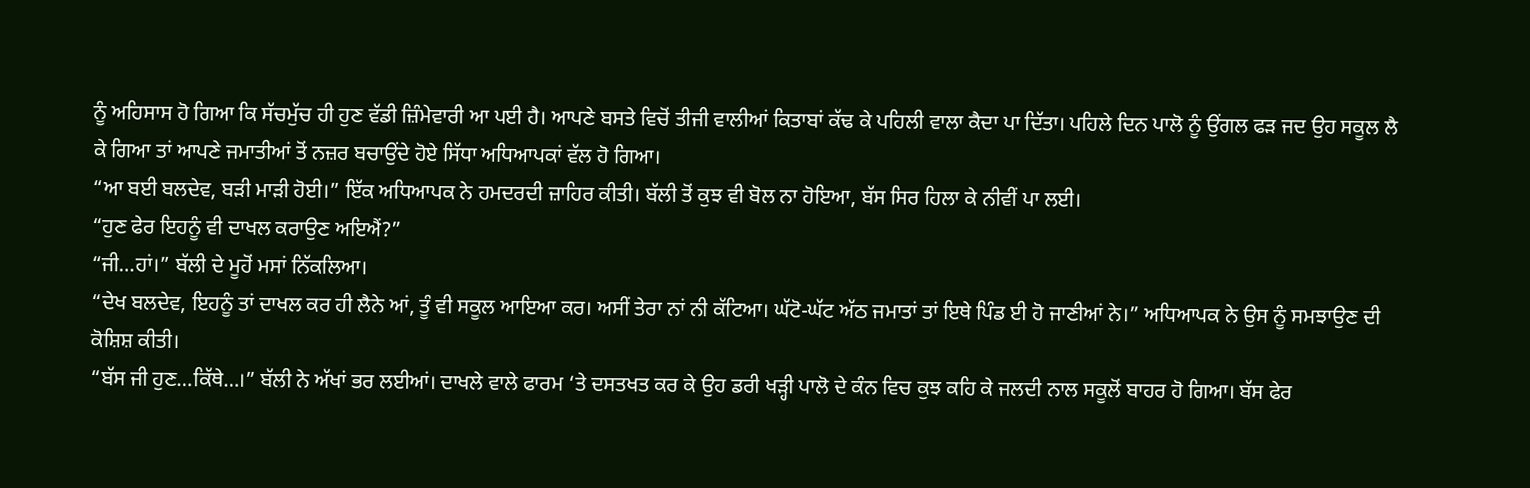ਨੂੰ ਅਹਿਸਾਸ ਹੋ ਗਿਆ ਕਿ ਸੱਚਮੁੱਚ ਹੀ ਹੁਣ ਵੱਡੀ ਜ਼ਿੰਮੇਵਾਰੀ ਆ ਪਈ ਹੈ। ਆਪਣੇ ਬਸਤੇ ਵਿਚੋਂ ਤੀਜੀ ਵਾਲੀਆਂ ਕਿਤਾਬਾਂ ਕੱਢ ਕੇ ਪਹਿਲੀ ਵਾਲਾ ਕੈਦਾ ਪਾ ਦਿੱਤਾ। ਪਹਿਲੇ ਦਿਨ ਪਾਲੋ ਨੂੰ ਉਂਗਲ ਫੜ ਜਦ ਉਹ ਸਕੂਲ ਲੈ ਕੇ ਗਿਆ ਤਾਂ ਆਪਣੇ ਜਮਾਤੀਆਂ ਤੋਂ ਨਜ਼ਰ ਬਚਾਉਂਦੇ ਹੋਏ ਸਿੱਧਾ ਅਧਿਆਪਕਾਂ ਵੱਲ ਹੋ ਗਿਆ।
“ਆ ਬਈ ਬਲਦੇਵ, ਬੜੀ ਮਾੜੀ ਹੋਈ।” ਇੱਕ ਅਧਿਆਪਕ ਨੇ ਹਮਦਰਦੀ ਜ਼ਾਹਿਰ ਕੀਤੀ। ਬੱਲੀ ਤੋਂ ਕੁਝ ਵੀ ਬੋਲ ਨਾ ਹੋਇਆ, ਬੱਸ ਸਿਰ ਹਿਲਾ ਕੇ ਨੀਵੀਂ ਪਾ ਲਈ।
“ਹੁਣ ਫੇਰ ਇਹਨੂੰ ਵੀ ਦਾਖਲ ਕਰਾਉਣ ਅਇਐਂ?”
“ਜੀ…ਹਾਂ।” ਬੱਲੀ ਦੇ ਮੂਹੋਂ ਮਸਾਂ ਨਿੱਕਲਿਆ।
“ਦੇਖ ਬਲਦੇਵ, ਇਹਨੂੰ ਤਾਂ ਦਾਖਲ ਕਰ ਹੀ ਲੈਨੇ ਆਂ, ਤੂੰ ਵੀ ਸਕੂਲ ਆਇਆ ਕਰ। ਅਸੀਂ ਤੇਰਾ ਨਾਂ ਨੀ ਕੱਟਿਆ। ਘੱਟੋ-ਘੱਟ ਅੱਠ ਜਮਾਤਾਂ ਤਾਂ ਇਥੇ ਪਿੰਡ ਈ ਹੋ ਜਾਣੀਆਂ ਨੇ।” ਅਧਿਆਪਕ ਨੇ ਉਸ ਨੂੰ ਸਮਝਾਉਣ ਦੀ ਕੋਸ਼ਿਸ਼ ਕੀਤੀ।
“ਬੱਸ ਜੀ ਹੁਣ…ਕਿੱਥੇ…।” ਬੱਲੀ ਨੇ ਅੱਖਾਂ ਭਰ ਲਈਆਂ। ਦਾਖਲੇ ਵਾਲੇ ਫਾਰਮ ‘ਤੇ ਦਸਤਖਤ ਕਰ ਕੇ ਉਹ ਡਰੀ ਖੜ੍ਹੀ ਪਾਲੋ ਦੇ ਕੰਨ ਵਿਚ ਕੁਝ ਕਹਿ ਕੇ ਜਲਦੀ ਨਾਲ ਸਕੂਲੋਂ ਬਾਹਰ ਹੋ ਗਿਆ। ਬੱਸ ਫੇਰ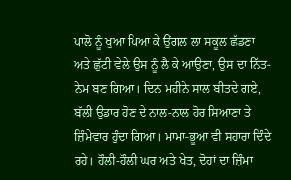ਪਾਲੋ ਨੂੰ ਖੁਆ ਪਿਆ ਕੇ ਉਂਗਲ ਲਾ ਸਕੂਲ ਛੱਡਣਾ ਅਤੇ ਛੁੱਟੀ ਵੇਲੇ ਉਸ ਨੂੰ ਲੈ ਕੇ ਆਉਣਾ, ਉਸ ਦਾ ਨਿੱਤ-ਨੇਮ ਬਣ ਗਿਆ। ਦਿਨ ਮਹੀਨੇ ਸਾਲ ਬੀਤਦੇ ਗਏ, ਬੱਲੀ ਉਡਾਰ ਹੋਣ ਦੇ ਨਾਲ-ਨਾਲ ਹੋਰ ਸਿਆਣਾ ਤੇ ਜ਼ਿੰਮੇਵਾਰ ਹੁੰਦਾ ਗਿਆ। ਮਾਮਾ-ਭੂਆ ਵੀ ਸਹਾਰਾ ਦਿੰਦੇ ਰਹੇ। ਹੌਲੀ-ਹੌਲੀ ਘਰ ਅਤੇ ਖੇਤ, ਦੋਹਾਂ ਦਾ ਜ਼ਿੰਮਾ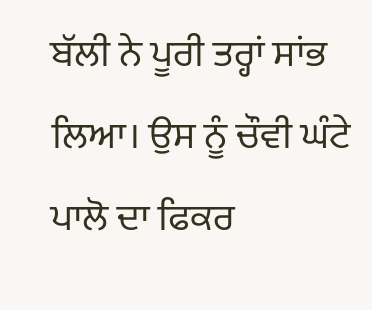ਬੱਲੀ ਨੇ ਪੂਰੀ ਤਰ੍ਹਾਂ ਸਾਂਭ ਲਿਆ। ਉਸ ਨੂੰ ਚੌਵੀ ਘੰਟੇ ਪਾਲੋ ਦਾ ਫਿਕਰ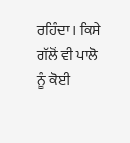ਰਹਿੰਦਾ। ਕਿਸੇ ਗੱਲੋਂ ਵੀ ਪਾਲੋ ਨੂੰ ਕੋਈ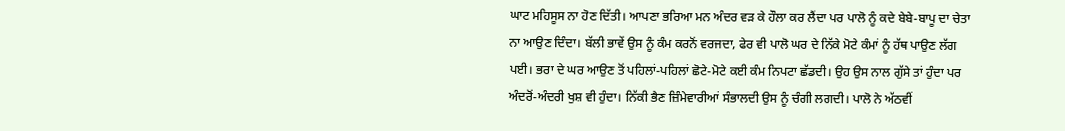ਘਾਟ ਮਹਿਸੂਸ ਨਾ ਹੋਣ ਦਿੱਤੀ। ਆਪਣਾ ਭਰਿਆ ਮਨ ਅੰਦਰ ਵੜ ਕੇ ਹੌਲਾ ਕਰ ਲੈਂਦਾ ਪਰ ਪਾਲੋ ਨੂੰ ਕਦੇ ਬੇਬੇ-ਬਾਪੂ ਦਾ ਚੇਤਾ ਨਾ ਆਉਣ ਦਿੰਦਾ। ਬੱਲੀ ਭਾਵੇਂ ਉਸ ਨੂੰ ਕੰਮ ਕਰਨੋਂ ਵਰਜਦਾ, ਫੇਰ ਵੀ ਪਾਲੋ ਘਰ ਦੇ ਨਿੱਕੇ ਮੋਟੇ ਕੰਮਾਂ ਨੂੰ ਹੱਥ ਪਾਉਣ ਲੱਗ ਪਈ। ਭਰਾ ਦੇ ਘਰ ਆਉਣ ਤੋਂ ਪਹਿਲਾਂ-ਪਹਿਲਾਂ ਛੋਟੇ-ਮੋਟੇ ਕਈ ਕੰਮ ਨਿਪਟਾ ਛੱਡਦੀ। ਉਹ ਉਸ ਨਾਲ ਗੁੱਸੇ ਤਾਂ ਹੁੰਦਾ ਪਰ ਅੰਦਰੋਂ-ਅੰਦਰੀ ਖੁਸ਼ ਵੀ ਹੁੰਦਾ। ਨਿੱਕੀ ਭੈਣ ਜ਼ਿੰਮੇਵਾਰੀਆਂ ਸੰਭਾਲਦੀ ਉਸ ਨੂੰ ਚੰਗੀ ਲਗਦੀ। ਪਾਲੋ ਨੇ ਅੱਠਵੀਂ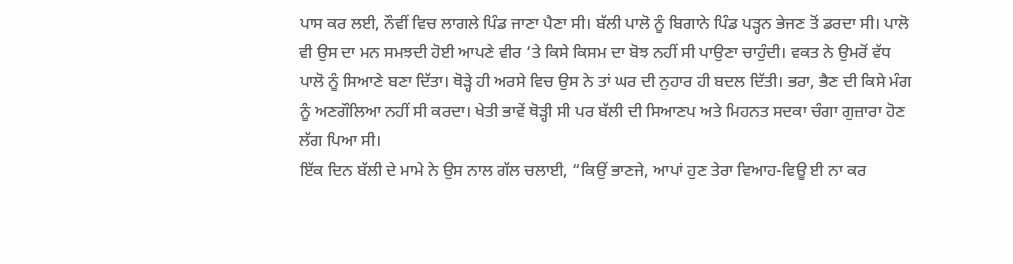ਪਾਸ ਕਰ ਲਈ, ਨੌਵੀਂ ਵਿਚ ਲਾਗਲੇ ਪਿੰਡ ਜਾਣਾ ਪੈਣਾ ਸੀ। ਬੱਲੀ ਪਾਲੋ ਨੂੰ ਬਿਗਾਨੇ ਪਿੰਡ ਪੜ੍ਹਨ ਭੇਜਣ ਤੋਂ ਡਰਦਾ ਸੀ। ਪਾਲੋ ਵੀ ਉਸ ਦਾ ਮਨ ਸਮਝਦੀ ਹੋਈ ਆਪਣੇ ਵੀਰ ‘ਤੇ ਕਿਸੇ ਕਿਸਮ ਦਾ ਬੋਝ ਨਹੀਂ ਸੀ ਪਾਉਣਾ ਚਾਹੁੰਦੀ। ਵਕਤ ਨੇ ਉਮਰੋਂ ਵੱਧ ਪਾਲੋ ਨੂੰ ਸਿਆਣੇ ਬਣਾ ਦਿੱਤਾ। ਥੋੜ੍ਹੇ ਹੀ ਅਰਸੇ ਵਿਚ ਉਸ ਨੇ ਤਾਂ ਘਰ ਦੀ ਨੁਹਾਰ ਹੀ ਬਦਲ ਦਿੱਤੀ। ਭਰਾ, ਭੈਣ ਦੀ ਕਿਸੇ ਮੰਗ ਨੂੰ ਅਣਗੌਲਿਆ ਨਹੀਂ ਸੀ ਕਰਦਾ। ਖੇਤੀ ਭਾਵੇਂ ਥੋੜ੍ਹੀ ਸੀ ਪਰ ਬੱਲੀ ਦੀ ਸਿਆਣਪ ਅਤੇ ਮਿਹਨਤ ਸਦਕਾ ਚੰਗਾ ਗੁਜ਼ਾਰਾ ਹੋਣ ਲੱਗ ਪਿਆ ਸੀ।
ਇੱਕ ਦਿਨ ਬੱਲੀ ਦੇ ਮਾਮੇ ਨੇ ਉਸ ਨਾਲ ਗੱਲ ਚਲਾਈ, “ਕਿਉਂ ਭਾਣਜੇ, ਆਪਾਂ ਹੁਣ ਤੇਰਾ ਵਿਆਹ-ਵਿਊ ਈ ਨਾ ਕਰ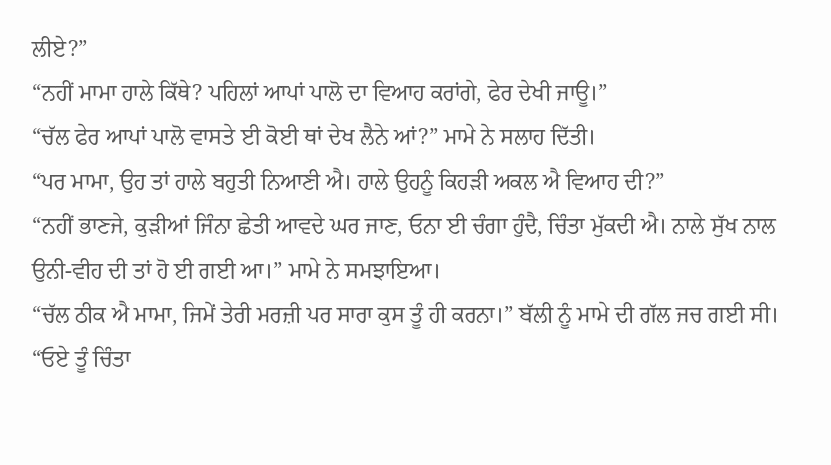ਲੀਏ?”
“ਨਹੀਂ ਮਾਮਾ ਹਾਲੇ ਕਿੱਥੇ? ਪਹਿਲਾਂ ਆਪਾਂ ਪਾਲੋ ਦਾ ਵਿਆਹ ਕਰਾਂਗੇ, ਫੇਰ ਦੇਖੀ ਜਾਊ।”
“ਚੱਲ ਫੇਰ ਆਪਾਂ ਪਾਲੋ ਵਾਸਤੇ ਈ ਕੋਈ ਥਾਂ ਦੇਖ ਲੈਨੇ ਆਂ?” ਮਾਮੇ ਨੇ ਸਲਾਹ ਦਿੱਤੀ।
“ਪਰ ਮਾਮਾ, ਉਹ ਤਾਂ ਹਾਲੇ ਬਹੁਤੀ ਨਿਆਣੀ ਐ। ਹਾਲੇ ਉਹਨੂੰ ਕਿਹੜੀ ਅਕਲ ਐ ਵਿਆਹ ਦੀ?”
“ਨਹੀਂ ਭਾਣਜੇ, ਕੁੜੀਆਂ ਜਿੰਨਾ ਛੇਤੀ ਆਵਦੇ ਘਰ ਜਾਣ, ਓਨਾ ਈ ਚੰਗਾ ਹੁੰਦੈ, ਚਿੰਤਾ ਮੁੱਕਦੀ ਐ। ਨਾਲੇ ਸੁੱਖ ਨਾਲ ਉਨੀ-ਵੀਹ ਦੀ ਤਾਂ ਹੋ ਈ ਗਈ ਆ।” ਮਾਮੇ ਨੇ ਸਮਝਾਇਆ।
“ਚੱਲ ਠੀਕ ਐ ਮਾਮਾ, ਜਿਮੇਂ ਤੇਰੀ ਮਰਜ਼ੀ ਪਰ ਸਾਰਾ ਕੁਸ ਤੂੰ ਹੀ ਕਰਨਾ।” ਬੱਲੀ ਨੂੰ ਮਾਮੇ ਦੀ ਗੱਲ ਜਚ ਗਈ ਸੀ।
“ਓਏ ਤੂੰ ਚਿੰਤਾ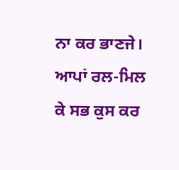ਨਾ ਕਰ ਭਾਣਜੇ। ਆਪਾਂ ਰਲ-ਮਿਲ ਕੇ ਸਭ ਕੁਸ ਕਰ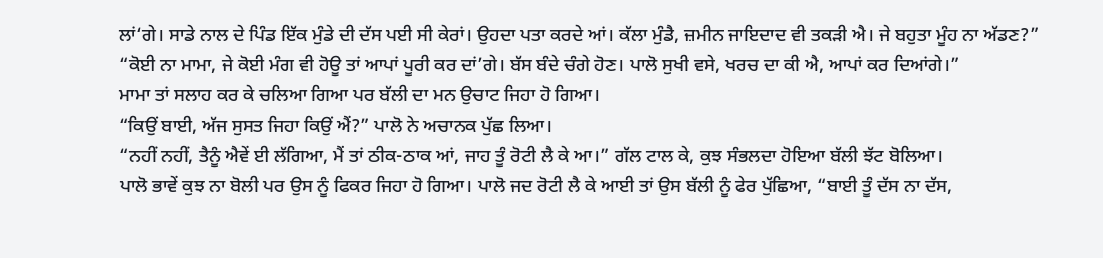ਲਾਂ‘ਗੇ। ਸਾਡੇ ਨਾਲ ਦੇ ਪਿੰਡ ਇੱਕ ਮੁੰਡੇ ਦੀ ਦੱਸ ਪਈ ਸੀ ਕੇਰਾਂ। ਉਹਦਾ ਪਤਾ ਕਰਦੇ ਆਂ। ਕੱਲਾ ਮੁੰਡੈ, ਜ਼ਮੀਨ ਜਾਇਦਾਦ ਵੀ ਤਕੜੀ ਐ। ਜੇ ਬਹੁਤਾ ਮੂੰਹ ਨਾ ਅੱਡਣ?”
“ਕੋਈ ਨਾ ਮਾਮਾ, ਜੇ ਕੋਈ ਮੰਗ ਵੀ ਹੋਊ ਤਾਂ ਆਪਾਂ ਪੂਰੀ ਕਰ ਦਾਂ’ਗੇ। ਬੱਸ ਬੰਦੇ ਚੰਗੇ ਹੋਣ। ਪਾਲੋ ਸੁਖੀ ਵਸੇ, ਖਰਚ ਦਾ ਕੀ ਐ, ਆਪਾਂ ਕਰ ਦਿਆਂਗੇ।”
ਮਾਮਾ ਤਾਂ ਸਲਾਹ ਕਰ ਕੇ ਚਲਿਆ ਗਿਆ ਪਰ ਬੱਲੀ ਦਾ ਮਨ ਉਚਾਟ ਜਿਹਾ ਹੋ ਗਿਆ।
“ਕਿਉਂ ਬਾਈ, ਅੱਜ ਸੁਸਤ ਜਿਹਾ ਕਿਉਂ ਐਂ?” ਪਾਲੋ ਨੇ ਅਚਾਨਕ ਪੁੱਛ ਲਿਆ।
“ਨਹੀਂ ਨਹੀਂ, ਤੈਨੂੰ ਐਵੇਂ ਈ ਲੱਗਿਆ, ਮੈਂ ਤਾਂ ਠੀਕ-ਠਾਕ ਆਂ, ਜਾਹ ਤੂੰ ਰੋਟੀ ਲੈ ਕੇ ਆ।” ਗੱਲ ਟਾਲ ਕੇ, ਕੁਝ ਸੰਭਲਦਾ ਹੋਇਆ ਬੱਲੀ ਝੱਟ ਬੋਲਿਆ।
ਪਾਲੋ ਭਾਵੇਂ ਕੁਝ ਨਾ ਬੋਲੀ ਪਰ ਉਸ ਨੂੰ ਫਿਕਰ ਜਿਹਾ ਹੋ ਗਿਆ। ਪਾਲੋ ਜਦ ਰੋਟੀ ਲੈ ਕੇ ਆਈ ਤਾਂ ਉਸ ਬੱਲੀ ਨੂੰ ਫੇਰ ਪੁੱਛਿਆ, “ਬਾਈ ਤੂੰ ਦੱਸ ਨਾ ਦੱਸ,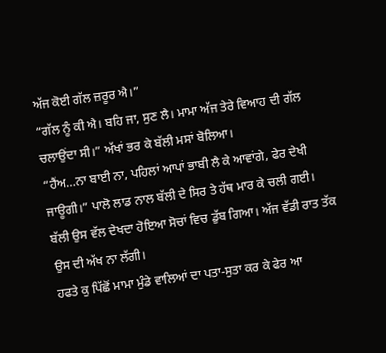ਅੱਜ ਕੋਈ ਗੱਲ ਜ਼ਰੂਰ ਐ।”
“ਗੱਲ ਨੂੰ ਕੀ ਐ। ਬਹਿ ਜਾ, ਸੁਣ ਲੈ। ਮਾਮਾ ਅੱਜ ਤੇਰੇ ਵਿਆਹ ਦੀ ਗੱਲ ਚਲਾਉਂਦਾ ਸੀ।” ਅੱਖਾਂ ਭਰ ਕੇ ਬੱਲੀ ਮਸਾਂ ਬੋਲਿਆ।
“ਹੈਂਅ…ਨਾ ਬਾਈ ਨਾ, ਪਹਿਲਾਂ ਆਪਾਂ ਭਾਬੀ ਲੈ ਕੇ ਆਵਾਂਗੇ, ਫੇਰ ਦੇਖੀ ਜਾਊਗੀ।” ਪਾਲੋ ਲਾਡ ਨਾਲ ਬੱਲੀ ਦੇ ਸਿਰ ਤੇ ਹੱਥ ਮਾਰ ਕੇ ਚਲੀ ਗਈ।
ਬੱਲੀ ਉਸ ਵੱਲ ਦੇਖਦਾ ਹੋਇਆ ਸੋਚਾਂ ਵਿਚ ਡੁੱਬ ਗਿਆ। ਅੱਜ ਵੱਡੀ ਰਾਤ ਤੱਕ ਉਸ ਦੀ ਅੱਖ ਨਾ ਲੱਗੀ।
ਹਫਤੇ ਕੁ ਪਿੱਛੋਂ ਮਾਮਾ ਮੁੰਡੇ ਵਾਲਿਆਂ ਦਾ ਪਤਾ-ਸੁਤਾ ਕਰ ਕੇ ਫੇਰ ਆ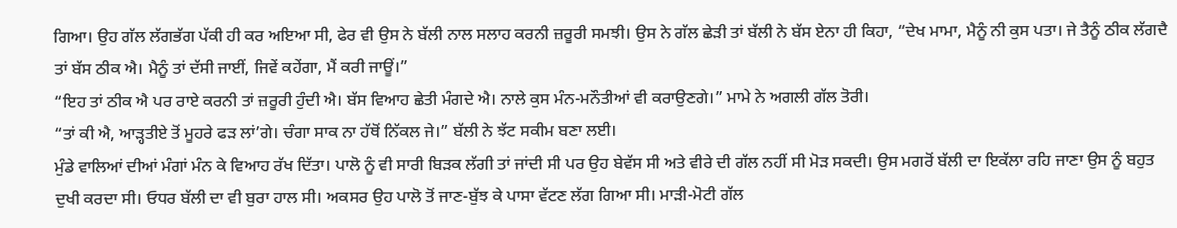ਗਿਆ। ਉਹ ਗੱਲ ਲੱਗਭੱਗ ਪੱਕੀ ਹੀ ਕਰ ਅਇਆ ਸੀ, ਫੇਰ ਵੀ ਉਸ ਨੇ ਬੱਲੀ ਨਾਲ ਸਲਾਹ ਕਰਨੀ ਜ਼ਰੂਰੀ ਸਮਝੀ। ਉਸ ਨੇ ਗੱਲ ਛੇੜੀ ਤਾਂ ਬੱਲੀ ਨੇ ਬੱਸ ਏਨਾ ਹੀ ਕਿਹਾ, “ਦੇਖ ਮਾਮਾ, ਮੈਨੂੰ ਨੀ ਕੁਸ ਪਤਾ। ਜੇ ਤੈਨੂੰ ਠੀਕ ਲੱਗਦੈ ਤਾਂ ਬੱਸ ਠੀਕ ਐ। ਮੈਨੂੰ ਤਾਂ ਦੱਸੀ ਜਾਈਂ, ਜਿਵੇਂ ਕਹੇਂਗਾ, ਮੈਂ ਕਰੀ ਜਾਊਂ।”
“ਇਹ ਤਾਂ ਠੀਕ ਐ ਪਰ ਰਾਏ ਕਰਨੀ ਤਾਂ ਜ਼ਰੂਰੀ ਹੁੰਦੀ ਐ। ਬੱਸ ਵਿਆਹ ਛੇਤੀ ਮੰਗਦੇ ਐ। ਨਾਲੇ ਕੁਸ ਮੰਨ-ਮਨੌਤੀਆਂ ਵੀ ਕਰਾਉਣਗੇ।” ਮਾਮੇ ਨੇ ਅਗਲੀ ਗੱਲ ਤੋਰੀ।
“ਤਾਂ ਕੀ ਐ, ਆੜ੍ਹਤੀਏ ਤੋਂ ਮੂਹਰੇ ਫੜ ਲਾਂ’ਗੇ। ਚੰਗਾ ਸਾਕ ਨਾ ਹੱਥੋਂ ਨਿੱਕਲ ਜੇ।” ਬੱਲੀ ਨੇ ਝੱਟ ਸਕੀਮ ਬਣਾ ਲਈ।
ਮੁੰਡੇ ਵਾਲਿਆਂ ਦੀਆਂ ਮੰਗਾਂ ਮੰਨ ਕੇ ਵਿਆਹ ਰੱਖ ਦਿੱਤਾ। ਪਾਲੋ ਨੂੰ ਵੀ ਸਾਰੀ ਬਿੜਕ ਲੱਗੀ ਤਾਂ ਜਾਂਦੀ ਸੀ ਪਰ ਉਹ ਬੇਵੱਸ ਸੀ ਅਤੇ ਵੀਰੇ ਦੀ ਗੱਲ ਨਹੀਂ ਸੀ ਮੋੜ ਸਕਦੀ। ਉਸ ਮਗਰੋਂ ਬੱਲੀ ਦਾ ਇਕੱਲਾ ਰਹਿ ਜਾਣਾ ਉਸ ਨੂੰ ਬਹੁਤ ਦੁਖੀ ਕਰਦਾ ਸੀ। ਓਧਰ ਬੱਲੀ ਦਾ ਵੀ ਬੁਰਾ ਹਾਲ ਸੀ। ਅਕਸਰ ਉਹ ਪਾਲੋ ਤੋਂ ਜਾਣ-ਬੁੱਝ ਕੇ ਪਾਸਾ ਵੱਟਣ ਲੱਗ ਗਿਆ ਸੀ। ਮਾੜੀ-ਮੋਟੀ ਗੱਲ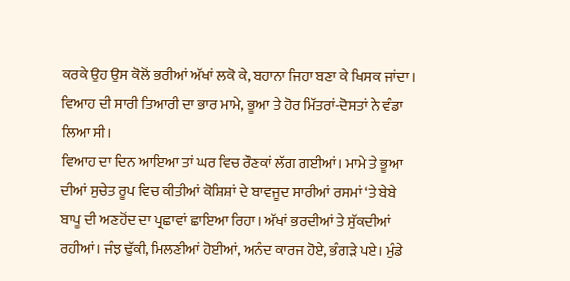ਕਰਕੇ ਉਹ ਉਸ ਕੋਲੋਂ ਭਰੀਆਂ ਅੱਖਾਂ ਲਕੋ ਕੇ, ਬਹਾਨਾ ਜਿਹਾ ਬਣਾ ਕੇ ਖਿਸਕ ਜਾਂਦਾ। ਵਿਆਹ ਦੀ ਸਾਰੀ ਤਿਆਰੀ ਦਾ ਭਾਰ ਮਾਮੇ, ਭੂਆ ਤੇ ਹੋਰ ਮਿੱਤਰਾਂ-ਦੋਸਤਾਂ ਨੇ ਵੰਡਾ ਲਿਆ ਸੀ।
ਵਿਆਹ ਦਾ ਦਿਨ ਆਇਆ ਤਾਂ ਘਰ ਵਿਚ ਰੌਣਕਾਂ ਲੱਗ ਗਈਆਂ। ਮਾਮੇ ਤੇ ਭੂਆ ਦੀਆਂ ਸੁਚੇਤ ਰੂਪ ਵਿਚ ਕੀਤੀਆਂ ਕੋਸ਼ਿਸ਼ਾਂ ਦੇ ਬਾਵਜੂਦ ਸਾਰੀਆਂ ਰਸਮਾਂ ‘ਤੇ ਬੇਬੇ ਬਾਪੂ ਦੀ ਅਣਹੋਂਦ ਦਾ ਪ੍ਰਛਾਵਾਂ ਛਾਇਆ ਰਿਹਾ। ਅੱਖਾਂ ਭਰਦੀਆਂ ਤੇ ਸੁੱਕਦੀਆਂ ਰਹੀਆਂ। ਜੰਝ ਢੁੱਕੀ, ਮਿਲਣੀਆਂ ਹੋਈਆਂ, ਅਨੰਦ ਕਾਰਜ ਹੋਏ, ਭੰਗੜੇ ਪਏ। ਮੁੰਡੇ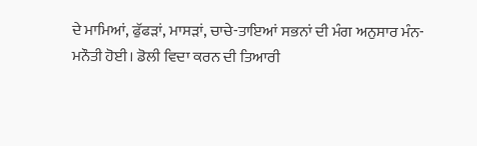ਦੇ ਮਾਮਿਆਂ, ਫੁੱਫੜਾਂ, ਮਾਸੜਾਂ, ਚਾਚੇ-ਤਾਇਆਂ ਸਭਨਾਂ ਦੀ ਮੰਗ ਅਨੁਸਾਰ ਮੰਨ-ਮਨੌਤੀ ਹੋਈ। ਡੋਲੀ ਵਿਦਾ ਕਰਨ ਦੀ ਤਿਆਰੀ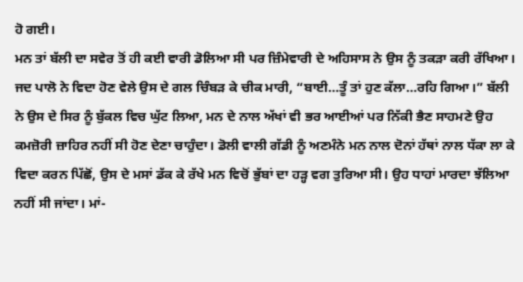ਹੋ ਗਈ।
ਮਨ ਤਾਂ ਬੱਲੀ ਦਾ ਸਵੇਰ ਤੋਂ ਹੀ ਕਈ ਵਾਰੀ ਡੋਲਿਆ ਸੀ ਪਰ ਜ਼ਿੰਮੇਵਾਰੀ ਦੇ ਅਹਿਸਾਸ ਨੇ ਉਸ ਨੂੰ ਤਕੜਾ ਕਰੀ ਰੱਖਿਆ। ਜਦ ਪਾਲੋ ਨੇ ਵਿਦਾ ਹੋਣ ਵੇਲੇ ਉਸ ਦੇ ਗਲ ਚਿੰਬੜ ਕੇ ਚੀਕ ਮਾਰੀ, “ਬਾਈ…ਤੂੰ ਤਾਂ ਹੁਣ ਕੱਲਾ…ਰਹਿ ਗਿਆ।” ਬੱਲੀ ਨੇ ਉਸ ਦੇ ਸਿਰ ਨੂੰ ਬੁੱਕਲ ਵਿਚ ਘੁੱਟ ਲਿਆ, ਮਨ ਦੇ ਨਾਲ ਅੱਖਾਂ ਵੀ ਭਰ ਆਈਆਂ ਪਰ ਨਿੱਕੀ ਭੈਣ ਸਾਹਮਣੇ ਉਹ ਕਮਜ਼ੋਰੀ ਜ਼ਾਹਿਰ ਨਹੀਂ ਸੀ ਹੋਣ ਦੇਣਾ ਚਾਹੁੰਦਾ। ਡੋਲੀ ਵਾਲੀ ਗੱਡੀ ਨੂੰ ਅਣਮੰਨੇ ਮਨ ਨਾਲ ਦੋਨਾਂ ਹੱਥਾਂ ਨਾਲ ਧੱਕਾ ਲਾ ਕੇ ਵਿਦਾ ਕਰਨ ਪਿੱਛੋਂ, ਉਸ ਦੇ ਮਸਾਂ ਡੱਕ ਕੇ ਰੱਖੇ ਮਨ ਵਿਚੋਂ ਭੁੱਬਾਂ ਦਾ ਹੜ੍ਹ ਵਗ ਤੁਰਿਆ ਸੀ। ਉਹ ਧਾਹਾਂ ਮਾਰਦਾ ਝੱਲਿਆ ਨਹੀਂ ਸੀ ਜਾਂਦਾ। ਮਾਂ-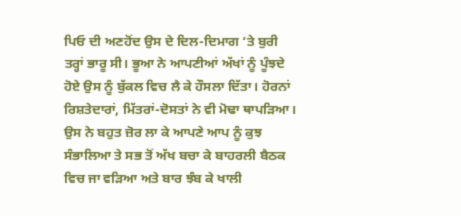ਪਿਓ ਦੀ ਅਣਹੋਂਦ ਉਸ ਦੇ ਦਿਲ-ਦਿਮਾਗ ‘ਤੇ ਬੁਰੀ ਤਰ੍ਹਾਂ ਭਾਰੂ ਸੀ। ਭੂਆ ਨੇ ਆਪਣੀਆਂ ਅੱਖਾਂ ਨੂੰ ਪੂੰਝਦੇ ਹੋਏ ਉਸ ਨੂੰ ਬੁੱਕਲ ਵਿਚ ਲੈ ਕੇ ਹੌਸਲਾ ਦਿੱਤਾ। ਹੋਰਨਾਂ ਰਿਸ਼ਤੇਦਾਰਾਂ, ਮਿੱਤਰਾਂ-ਦੋਸਤਾਂ ਨੇ ਵੀ ਮੋਢਾ ਥਾਪੜਿਆ। ਉਸ ਨੇ ਬਹੁਤ ਜ਼ੋਰ ਲਾ ਕੇ ਆਪਣੇ ਆਪ ਨੂੰ ਕੁਝ ਸੰਭਾਲਿਆ ਤੇ ਸਭ ਤੋਂ ਅੱਖ ਬਚਾ ਕੇ ਬਾਹਰਲੀ ਬੈਠਕ ਵਿਚ ਜਾ ਵੜਿਆ ਅਤੇ ਬਾਰ ਝੰਬ ਕੇ ਖਾਲੀ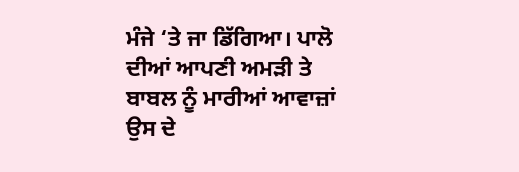ਮੰਜੇ ‘ਤੇ ਜਾ ਡਿੱਗਿਆ। ਪਾਲੋ ਦੀਆਂ ਆਪਣੀ ਅਮੜੀ ਤੇ ਬਾਬਲ ਨੂੰ ਮਾਰੀਆਂ ਆਵਾਜ਼ਾਂ ਉਸ ਦੇ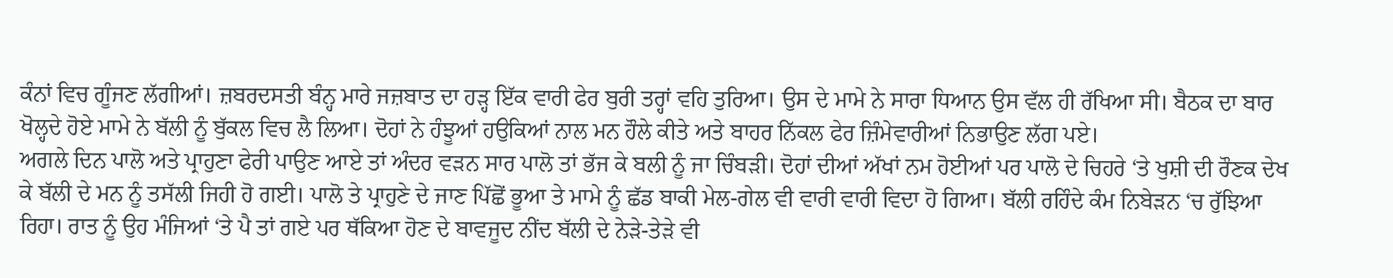ਕੰਨਾਂ ਵਿਚ ਗੂੰਜਣ ਲੱਗੀਆਂ। ਜ਼ਬਰਦਸਤੀ ਬੰਨ੍ਹ ਮਾਰੇ ਜਜ਼ਬਾਤ ਦਾ ਹੜ੍ਹ ਇੱਕ ਵਾਰੀ ਫੇਰ ਬੁਰੀ ਤਰ੍ਹਾਂ ਵਹਿ ਤੁਰਿਆ। ਉਸ ਦੇ ਮਾਮੇ ਨੇ ਸਾਰਾ ਧਿਆਨ ਉਸ ਵੱਲ ਹੀ ਰੱਖਿਆ ਸੀ। ਬੈਠਕ ਦਾ ਬਾਰ ਖੋਲ੍ਹਦੇ ਹੋਏ ਮਾਮੇ ਨੇ ਬੱਲੀ ਨੂੰ ਬੁੱਕਲ ਵਿਚ ਲੈ ਲਿਆ। ਦੋਹਾਂ ਨੇ ਹੰਝੂਆਂ ਹਉਕਿਆਂ ਨਾਲ ਮਨ ਹੌਲੇ ਕੀਤੇ ਅਤੇ ਬਾਹਰ ਨਿੱਕਲ ਫੇਰ ਜ਼ਿੰਮੇਵਾਰੀਆਂ ਨਿਭਾਉਣ ਲੱਗ ਪਏ।
ਅਗਲੇ ਦਿਨ ਪਾਲੋ ਅਤੇ ਪ੍ਰਾਹੁਣਾ ਫੇਰੀ ਪਾਉਣ ਆਏ ਤਾਂ ਅੰਦਰ ਵੜਨ ਸਾਰ ਪਾਲੋ ਤਾਂ ਭੱਜ ਕੇ ਬਲੀ ਨੂੰ ਜਾ ਚਿੰਬੜੀ। ਦੋਹਾਂ ਦੀਆਂ ਅੱਖਾਂ ਨਮ ਹੋਈਆਂ ਪਰ ਪਾਲੋ ਦੇ ਚਿਹਰੇ ‘ਤੇ ਖੁਸ਼ੀ ਦੀ ਰੌਣਕ ਦੇਖ ਕੇ ਬੱਲੀ ਦੇ ਮਨ ਨੂੰ ਤਸੱਲੀ ਜਿਹੀ ਹੋ ਗਈ। ਪਾਲੋ ਤੇ ਪ੍ਰਾਹੁਣੇ ਦੇ ਜਾਣ ਪਿੱਛੋਂ ਭੂਆ ਤੇ ਮਾਮੇ ਨੂੰ ਛੱਡ ਬਾਕੀ ਮੇਲ-ਗੇਲ ਵੀ ਵਾਰੀ ਵਾਰੀ ਵਿਦਾ ਹੋ ਗਿਆ। ਬੱਲੀ ਰਹਿੰਦੇ ਕੰਮ ਨਿਬੇੜਨ ‘ਚ ਰੁੱਝਿਆ ਰਿਹਾ। ਰਾਤ ਨੂੰ ਉਹ ਮੰਜਿਆਂ ‘ਤੇ ਪੈ ਤਾਂ ਗਏ ਪਰ ਥੱਕਿਆ ਹੋਣ ਦੇ ਬਾਵਜੂਦ ਨੀਂਦ ਬੱਲੀ ਦੇ ਨੇੜੇ-ਤੇੜੇ ਵੀ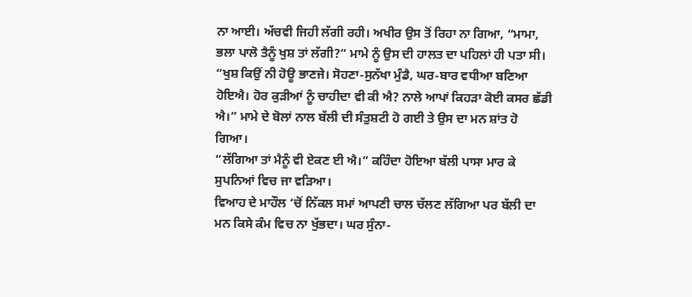ਨਾ ਆਈ। ਅੱਚਵੀ ਜਿਹੀ ਲੱਗੀ ਰਹੀ। ਅਖੀਰ ਉਸ ਤੋਂ ਰਿਹਾ ਨਾ ਗਿਆ, “ਮਾਮਾ, ਭਲਾ ਪਾਲੋ ਤੈਨੂੰ ਖੁਸ਼ ਤਾਂ ਲੱਗੀ?” ਮਾਮੇ ਨੂੰ ਉਸ ਦੀ ਹਾਲਤ ਦਾ ਪਹਿਲਾਂ ਹੀ ਪਤਾ ਸੀ।
“ਖੁਸ਼ ਕਿਉਂ ਨੀ ਹੋਊ ਭਾਣਜੇ। ਸੋਹਣਾ-ਸੁਨੱਖਾ ਮੁੰਡੈ, ਘਰ-ਬਾਰ ਵਧੀਆ ਬਣਿਆ ਹੋਇਐ। ਹੋਰ ਕੁੜੀਆਂ ਨੂੰ ਚਾਹੀਦਾ ਵੀ ਕੀ ਐ? ਨਾਲੇ ਆਪਾਂ ਕਿਹੜਾ ਕੋਈ ਕਸਰ ਛੱਡੀ ਐ।” ਮਾਮੇ ਦੇ ਬੋਲਾਂ ਨਾਲ ਬੱਲੀ ਦੀ ਸੰਤੁਸ਼ਟੀ ਹੋ ਗਈ ਤੇ ਉਸ ਦਾ ਮਨ ਸ਼ਾਂਤ ਹੋ ਗਿਆ।
“ਲੱਗਿਆ ਤਾਂ ਮੈਨੂੰ ਵੀ ਏਕਣ ਈ ਐ।” ਕਹਿੰਦਾ ਹੋਇਆ ਬੱਲੀ ਪਾਸਾ ਮਾਰ ਕੇ ਸੁਪਨਿਆਂ ਵਿਚ ਜਾ ਵੜਿਆ।
ਵਿਆਹ ਦੇ ਮਾਹੌਲ ‘ਚੋਂ ਨਿੱਕਲ ਸਮਾਂ ਆਪਣੀ ਚਾਲ ਚੱਲਣ ਲੱਗਿਆ ਪਰ ਬੱਲੀ ਦਾ ਮਨ ਕਿਸੇ ਕੰਮ ਵਿਚ ਨਾ ਖੁੱਭਦਾ। ਘਰ ਸੁੰਨਾ-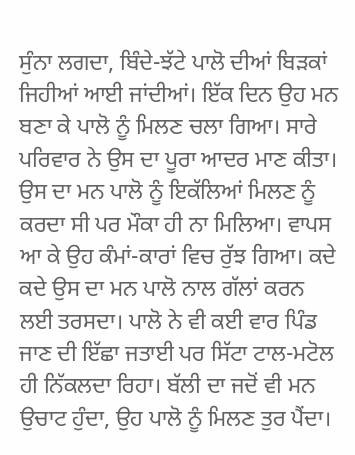ਸੁੰਨਾ ਲਗਦਾ, ਬਿੰਦੇ-ਝੱਟੇ ਪਾਲੋ ਦੀਆਂ ਬਿੜਕਾਂ ਜਿਹੀਆਂ ਆਈ ਜਾਂਦੀਆਂ। ਇੱਕ ਦਿਨ ਉਹ ਮਨ ਬਣਾ ਕੇ ਪਾਲੋ ਨੂੰ ਮਿਲਣ ਚਲਾ ਗਿਆ। ਸਾਰੇ ਪਰਿਵਾਰ ਨੇ ਉਸ ਦਾ ਪੂਰਾ ਆਦਰ ਮਾਣ ਕੀਤਾ। ਉਸ ਦਾ ਮਨ ਪਾਲੋ ਨੂੰ ਇਕੱਲਿਆਂ ਮਿਲਣ ਨੂੰ ਕਰਦਾ ਸੀ ਪਰ ਮੌਕਾ ਹੀ ਨਾ ਮਿਲਿਆ। ਵਾਪਸ ਆ ਕੇ ਉਹ ਕੰਮਾਂ-ਕਾਰਾਂ ਵਿਚ ਰੁੱਝ ਗਿਆ। ਕਦੇ ਕਦੇ ਉਸ ਦਾ ਮਨ ਪਾਲੋ ਨਾਲ ਗੱਲਾਂ ਕਰਨ ਲਈ ਤਰਸਦਾ। ਪਾਲੋ ਨੇ ਵੀ ਕਈ ਵਾਰ ਪਿੰਡ ਜਾਣ ਦੀ ਇੱਛਾ ਜਤਾਈ ਪਰ ਸਿੱਟਾ ਟਾਲ-ਮਟੋਲ ਹੀ ਨਿੱਕਲਦਾ ਰਿਹਾ। ਬੱਲੀ ਦਾ ਜਦੋਂ ਵੀ ਮਨ ਉਚਾਟ ਹੁੰਦਾ, ਉਹ ਪਾਲੋ ਨੂੰ ਮਿਲਣ ਤੁਰ ਪੈਂਦਾ।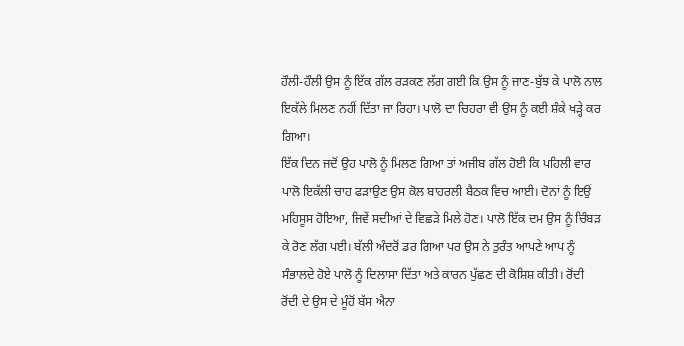ਹੌਲੀ-ਹੌਲੀ ਉਸ ਨੂੰ ਇੱਕ ਗੱਲ ਰੜਕਣ ਲੱਗ ਗਈ ਕਿ ਉਸ ਨੂੰ ਜਾਣ-ਬੁੱਝ ਕੇ ਪਾਲੋ ਨਾਲ ਇਕੱਲੇ ਮਿਲਣ ਨਹੀਂ ਦਿੱਤਾ ਜਾ ਰਿਹਾ। ਪਾਲੋ ਦਾ ਚਿਹਰਾ ਵੀ ਉਸ ਨੂੰ ਕਈ ਸ਼ੰਕੇ ਖੜ੍ਹੇ ਕਰ ਗਿਆ।
ਇੱਕ ਦਿਨ ਜਦੋਂ ਉਹ ਪਾਲੋ ਨੂੰ ਮਿਲਣ ਗਿਆ ਤਾਂ ਅਜੀਬ ਗੱਲ ਹੋਈ ਕਿ ਪਹਿਲੀ ਵਾਰ ਪਾਲੋ ਇਕੱਲੀ ਚਾਹ ਫੜਾਉਣ ਉਸ ਕੋਲ ਬਾਹਰਲੀ ਬੈਠਕ ਵਿਚ ਆਈ। ਦੋਨਾਂ ਨੂੰ ਇਉਂ ਮਹਿਸੂਸ ਹੋਇਆ, ਜਿਵੇਂ ਸਦੀਆਂ ਦੇ ਵਿਛੜੇ ਮਿਲੇ ਹੋਣ। ਪਾਲੋ ਇੱਕ ਦਮ ਉਸ ਨੂੰ ਚਿੰਬੜ ਕੇ ਰੋਣ ਲੱਗ ਪਈ। ਬੱਲੀ ਅੰਦਰੋਂ ਡਰ ਗਿਆ ਪਰ ਉਸ ਨੇ ਤੁਰੰਤ ਆਪਣੇ ਆਪ ਨੂੰ ਸੰਭਾਲਦੇ ਹੋਏ ਪਾਲੋ ਨੂੰ ਦਿਲਾਸਾ ਦਿੱਤਾ ਅਤੇ ਕਾਰਨ ਪੁੱਛਣ ਦੀ ਕੋਸ਼ਿਸ਼ ਕੀਤੀ। ਰੋਂਦੀ ਰੋਂਦੀ ਦੇ ਉਸ ਦੇ ਮੂੰਹੋਂ ਬੱਸ ਐਨਾ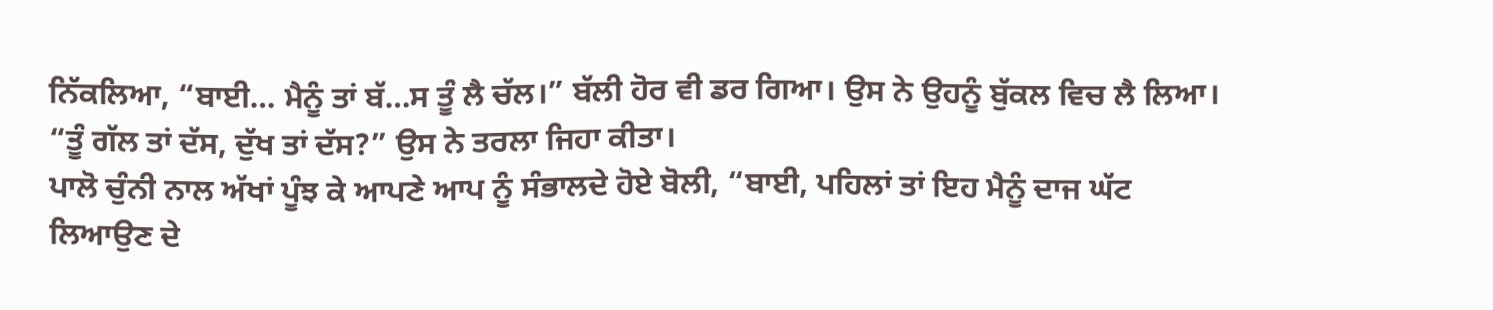ਨਿੱਕਲਿਆ, “ਬਾਈ… ਮੈਨੂੰ ਤਾਂ ਬੱ…ਸ ਤੂੰ ਲੈ ਚੱਲ।” ਬੱਲੀ ਹੋਰ ਵੀ ਡਰ ਗਿਆ। ਉਸ ਨੇ ਉਹਨੂੰ ਬੁੱਕਲ ਵਿਚ ਲੈ ਲਿਆ।
“ਤੂੰ ਗੱਲ ਤਾਂ ਦੱਸ, ਦੁੱਖ ਤਾਂ ਦੱਸ?” ਉਸ ਨੇ ਤਰਲਾ ਜਿਹਾ ਕੀਤਾ।
ਪਾਲੋ ਚੁੰਨੀ ਨਾਲ ਅੱਖਾਂ ਪੂੰਝ ਕੇ ਆਪਣੇ ਆਪ ਨੂੰ ਸੰਭਾਲਦੇ ਹੋਏ ਬੋਲੀ, “ਬਾਈ, ਪਹਿਲਾਂ ਤਾਂ ਇਹ ਮੈਨੂੰ ਦਾਜ ਘੱਟ ਲਿਆਉਣ ਦੇ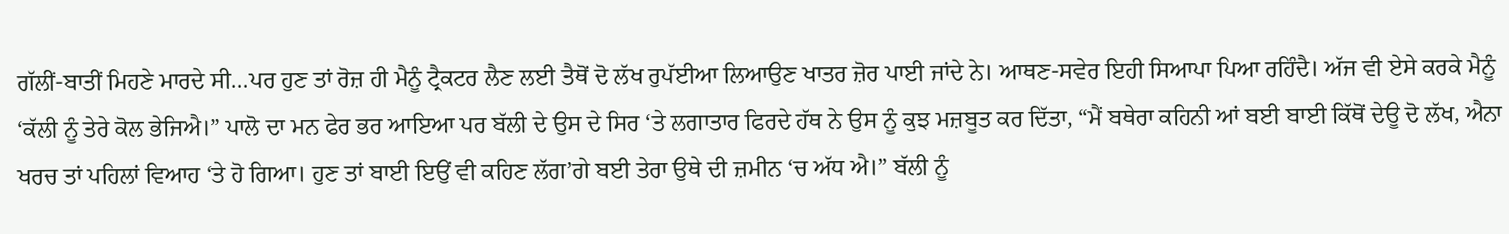ਗੱਲੀਂ-ਬਾਤੀਂ ਮਿਹਣੇ ਮਾਰਦੇ ਸੀ…ਪਰ ਹੁਣ ਤਾਂ ਰੋਜ਼ ਹੀ ਮੈਨੂੰ ਟ੍ਰੈਕਟਰ ਲੈਣ ਲਈ ਤੈਥੋਂ ਦੋ ਲੱਖ ਰੁਪੱਈਆ ਲਿਆਉਣ ਖਾਤਰ ਜ਼ੋਰ ਪਾਈ ਜਾਂਦੇ ਨੇ। ਆਥਣ-ਸਵੇਰ ਇਹੀ ਸਿਆਪਾ ਪਿਆ ਰਹਿੰਦੈ। ਅੱਜ ਵੀ ਏਸੇ ਕਰਕੇ ਮੈਨੂੰ ‘ਕੱਲੀ ਨੂੰ ਤੇਰੇ ਕੋਲ ਭੇਜਿਐ।” ਪਾਲੋ ਦਾ ਮਨ ਫੇਰ ਭਰ ਆਇਆ ਪਰ ਬੱਲੀ ਦੇ ਉਸ ਦੇ ਸਿਰ ‘ਤੇ ਲਗਾਤਾਰ ਫਿਰਦੇ ਹੱਥ ਨੇ ਉਸ ਨੂੰ ਕੁਝ ਮਜ਼ਬੂਤ ਕਰ ਦਿੱਤਾ, “ਮੈਂ ਬਥੇਰਾ ਕਹਿਨੀ ਆਂ ਬਈ ਬਾਈ ਕਿੱਥੋਂ ਦੇਊ ਦੋ ਲੱਖ, ਐਨਾ ਖਰਚ ਤਾਂ ਪਹਿਲਾਂ ਵਿਆਹ ‘ਤੇ ਹੋ ਗਿਆ। ਹੁਣ ਤਾਂ ਬਾਈ ਇਉਂ ਵੀ ਕਹਿਣ ਲੱਗ’ਗੇ ਬਈ ਤੇਰਾ ਉਥੇ ਦੀ ਜ਼ਮੀਨ ‘ਚ ਅੱਧ ਐ।” ਬੱਲੀ ਨੂੰ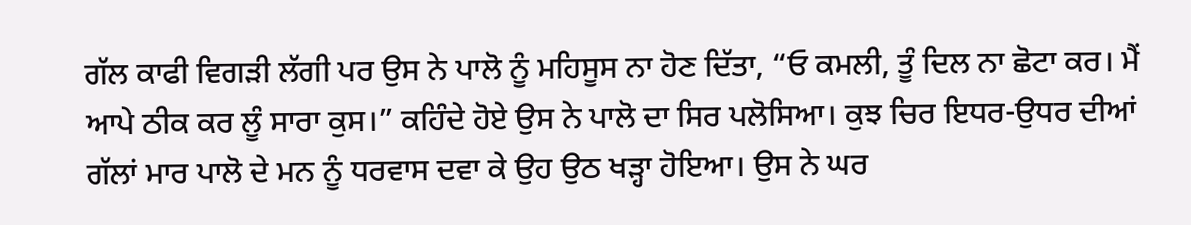ਗੱਲ ਕਾਫੀ ਵਿਗੜੀ ਲੱਗੀ ਪਰ ਉਸ ਨੇ ਪਾਲੋ ਨੂੰ ਮਹਿਸੂਸ ਨਾ ਹੋਣ ਦਿੱਤਾ, “ਓ ਕਮਲੀ, ਤੂੰ ਦਿਲ ਨਾ ਛੋਟਾ ਕਰ। ਮੈਂ ਆਪੇ ਠੀਕ ਕਰ ਲੂੰ ਸਾਰਾ ਕੁਸ।” ਕਹਿੰਦੇ ਹੋਏ ਉਸ ਨੇ ਪਾਲੋ ਦਾ ਸਿਰ ਪਲੋਸਿਆ। ਕੁਝ ਚਿਰ ਇਧਰ-ਉਧਰ ਦੀਆਂ ਗੱਲਾਂ ਮਾਰ ਪਾਲੋ ਦੇ ਮਨ ਨੂੰ ਧਰਵਾਸ ਦਵਾ ਕੇ ਉਹ ਉਠ ਖੜ੍ਹਾ ਹੋਇਆ। ਉਸ ਨੇ ਘਰ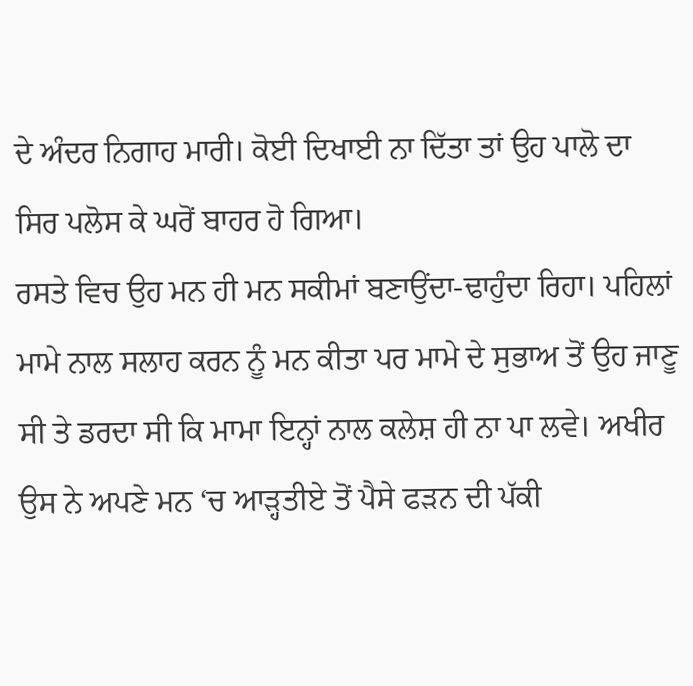ਦੇ ਅੰਦਰ ਨਿਗਾਹ ਮਾਰੀ। ਕੋਈ ਦਿਖਾਈ ਨਾ ਦਿੱਤਾ ਤਾਂ ਉਹ ਪਾਲੋ ਦਾ ਸਿਰ ਪਲੋਸ ਕੇ ਘਰੋਂ ਬਾਹਰ ਹੋ ਗਿਆ।
ਰਸਤੇ ਵਿਚ ਉਹ ਮਨ ਹੀ ਮਨ ਸਕੀਮਾਂ ਬਣਾਉਂਦਾ-ਢਾਹੁੰਦਾ ਰਿਹਾ। ਪਹਿਲਾਂ ਮਾਮੇ ਨਾਲ ਸਲਾਹ ਕਰਨ ਨੂੰ ਮਨ ਕੀਤਾ ਪਰ ਮਾਮੇ ਦੇ ਸੁਭਾਅ ਤੋਂ ਉਹ ਜਾਣੂ ਸੀ ਤੇ ਡਰਦਾ ਸੀ ਕਿ ਮਾਮਾ ਇਨ੍ਹਾਂ ਨਾਲ ਕਲੇਸ਼ ਹੀ ਨਾ ਪਾ ਲਵੇ। ਅਖੀਰ ਉਸ ਨੇ ਅਪਣੇ ਮਨ ‘ਚ ਆੜ੍ਹਤੀਏ ਤੋਂ ਪੈਸੇ ਫੜਨ ਦੀ ਪੱਕੀ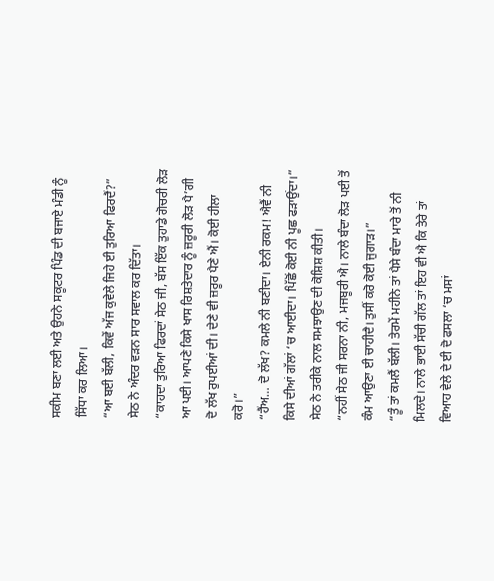ਸਕੀਮ ਬਣਾ ਲਈ ਅਤੇ ਉਹਨੇ ਸਕੂਟਰ ਪਿੰਡ ਦੀ ਬਜਾਏ ਮੰਡੀ ਨੂੰ ਸਿੱਧਾ ਕਰ ਲਿਆ।
“ਆ ਬਈ ਬੱਲੀ, ਕਿਵੇਂ ਅੱਜ ਕੁਵੇਲੇ ਜਿਹੇ ਈ ਤੁਰਿਆ ਫਿਰਦੈਂ?” ਸੇਠ ਨੇ ਅੰਦਰ ਵੜਨ ਸਾਰ ਸਵਾਲ ਕਰ ਦਿੱਤਾ।
“ਕਾਹਦਾ ਤੁਰਿਆ ਫਿਰਦਾਂ ਸੇਠ ਜੀ, ਬੱਸ ਇੱਕ ਤੁਹਾਡੇ ਗੋਚਰੀ ਲੋੜ ਆ ਪਈ। ਆਪਣੇ ਕਿਸੇ ਖਾਸ ਰਿਸ਼ਤੇਦਾਰ ਨੂੰ ਜ਼ਰੂਰੀ ਲੋੜ ਪੈ’ਗੀ ਦੋ ਲੱਖ ਰੁਪਈਆਂ ਦੀ। ਦੇਣੇ ਵੀ ਜ਼ਰੂਰ ਪੈਣੇ ਐਂ। ਕੋਈ ਹੀਲਾ ਕਰੋ।”
“ਹੈਂਅ… ਦੋ ਲੱਖ? ਕਮਲੇ ਨੀ ਬਣੀਦਾ। ਏਨੀ ਰਕਮ! ਐਵੈਂ ਨੀ ਕਿਸੇ ਦੀਆਂ ਗੱਲਾਂ ‘ਚ ਆਈਦਾ। ਪਿੱਛੋਂ ਕੋਈ ਨੀ ਪੂਛ ਫੜਾਉਂਦਾ।” ਸੇਠ ਨੇ ਤਰੀਕੇ ਨਾਲ ਸਮਝਾਉਣ ਦੀ ਕੋਸ਼ਿਸ਼ ਕੀਤੀ।
“ਨਹੀਂ ਸੇਠ ਜੀ ਸਰਨਾ ਨੀ, ਮਜਬੂਰੀ ਐ। ਨਾਲੇ ਬੰਦਾ ਲੋੜ ਪਈ ਤੋਂ ਕੰਮ ਆਉਣਾ ਈ ਚਾਹੀਦੈ। ਤੁਸੀਂ ਕਰੋ ਕੋਈ ਜੁਗਾੜ।”
“ਤੂੰ ਤਾਂ ਕਮਲੈਂ ਬੱਲੀ। ਤੇਰਮੇਂ ਮਹੀਨੇ ਤਾਂ ਪੈਸੇ ਬੰਦਾ ਮਾਰੇ ਤੋਂ ਨੀ ਮਿਲਦੇ। ਨਾਲੇ ਭਾਈ ਸੱਚੀ ਗੱਲ ਤਾਂ ਇਹ ਵੀ ਐ ਕਿ ਤੇਰੇ ਤਾਂ ਵਿਆਹ ਵੇਲੇ ਦੇ ਈ ਦੋ ਫਸਲਾ ‘ਚ ਮਸਾਂ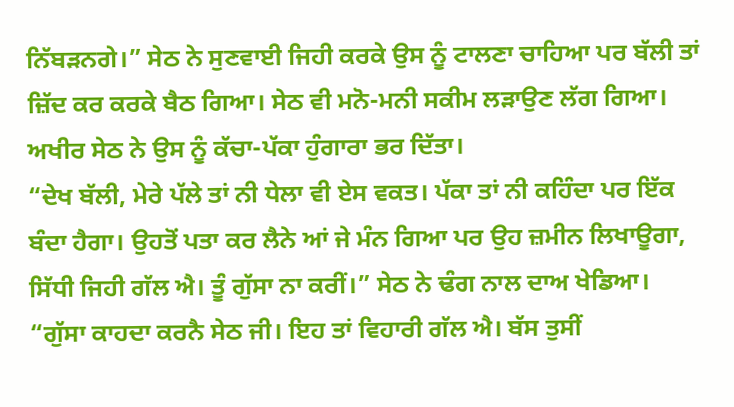ਨਿੱਬੜਨਗੇ।” ਸੇਠ ਨੇ ਸੁਣਵਾਈ ਜਿਹੀ ਕਰਕੇ ਉਸ ਨੂੰ ਟਾਲਣਾ ਚਾਹਿਆ ਪਰ ਬੱਲੀ ਤਾਂ ਜ਼ਿੱਦ ਕਰ ਕਰਕੇ ਬੈਠ ਗਿਆ। ਸੇਠ ਵੀ ਮਨੋ-ਮਨੀ ਸਕੀਮ ਲੜਾਉਣ ਲੱਗ ਗਿਆ। ਅਖੀਰ ਸੇਠ ਨੇ ਉਸ ਨੂੰ ਕੱਚਾ-ਪੱਕਾ ਹੁੰਗਾਰਾ ਭਰ ਦਿੱਤਾ।
“ਦੇਖ ਬੱਲੀ, ਮੇਰੇ ਪੱਲੇ ਤਾਂ ਨੀ ਧੇਲਾ ਵੀ ਏਸ ਵਕਤ। ਪੱਕਾ ਤਾਂ ਨੀ ਕਹਿੰਦਾ ਪਰ ਇੱਕ ਬੰਦਾ ਹੈਗਾ। ਉਹਤੋਂ ਪਤਾ ਕਰ ਲੈਨੇ ਆਂ ਜੇ ਮੰਨ ਗਿਆ ਪਰ ਉਹ ਜ਼ਮੀਨ ਲਿਖਾਊਗਾ, ਸਿੱਧੀ ਜਿਹੀ ਗੱਲ ਐ। ਤੂੰ ਗੁੱਸਾ ਨਾ ਕਰੀਂ।” ਸੇਠ ਨੇ ਢੰਗ ਨਾਲ ਦਾਅ ਖੇਡਿਆ।
“ਗੁੱਸਾ ਕਾਹਦਾ ਕਰਨੈ ਸੇਠ ਜੀ। ਇਹ ਤਾਂ ਵਿਹਾਰੀ ਗੱਲ ਐ। ਬੱਸ ਤੁਸੀਂ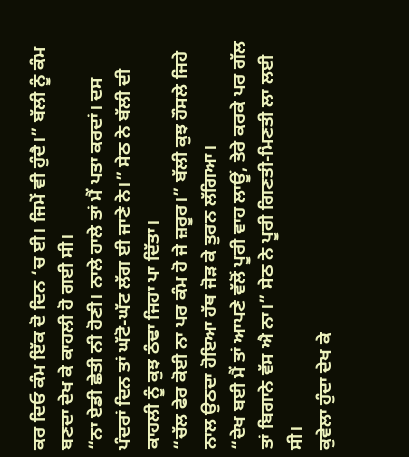ਕਰ ਦਿਓ ਕੰਮ ਇੱਕ ਦੋ ਦਿਨ ‘ਚ ਈ। ਜਿਮੇਂ ਵੀ ਹੁੰਦੈ।” ਬੱਲੀ ਨੂੰ ਕੰਮ ਬਣਦਾ ਦੇਖ ਕੇ ਕਾਹਲੀ ਹੋ ਗਈ ਸੀ।
“ਨਾ ਏਡੀ ਛੇਤੀ ਨੀ ਹੋਣੀ। ਨਾਲੇ ਹਾਲੇ ਤਾਂ ਮੈਂ ਪਤਾ ਕਰਦਾਂ। ਦਸ ਪੰਦਰਾਂ ਦਿਨ ਤਾਂ ਘੱਟੋ-ਘੱਟ ਲੱਗ ਈ ਜਾਣੇ ਨੇ।” ਸੇਠ ਨੇ ਬੱਲੀ ਦੀ ਕਾਹਲੀ ਨੂੰ ਕੁਝ ਠੰਢਾ ਜਿਹਾ ਪਾ ਦਿੱਤਾ।
“ਚੱਲ ਫੇਰ ਕੋਈ ਨਾ ਪਰ ਕੰਮ ਹੋ ਜੇ ਜ਼ਰੂਰ।” ਬੱਲੀ ਕੁਝ ਹੌਸਲੇ ਜਿਹੇ ਨਾਲ ਉਠਦਾ ਹੋਇਆ ਹੱਥ ਜੋੜ ਕੇ ਤੁਰਨ ਲੱਗਿਆ।
“ਦੇਖ ਬਈ ਮੈਂ ਤਾਂ ਆਪਣੇ ਵੱਲੋਂ ਪੂਰੀ ਵਾਹ ਲਾਊਂ, ਤੇਰੇ ਕਰਕੇ ਪਰ ਗੱਲ ਤਾਂ ਬਿਗਾਨੇ ਵੱਸ ਐ ਨਾ।” ਸੇਠ ਨੇ ਪੂਰੀ ਗਿਣਤੀ-ਮਿਣਤੀ ਲਾ ਲਈ ਸੀ।
ਕੁਵੇਲਾ ਹੁੰਦਾ ਦੇਖ ਕੇ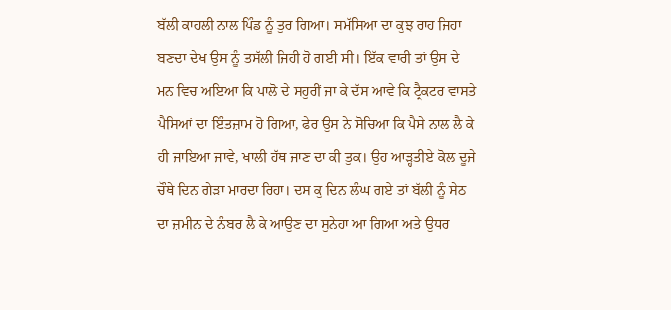ਬੱਲੀ ਕਾਹਲੀ ਨਾਲ ਪਿੰਡ ਨੂੰ ਤੁਰ ਗਿਆ। ਸਮੱਸਿਆ ਦਾ ਕੁਝ ਰਾਹ ਜਿਹਾ ਬਣਦਾ ਦੇਖ ਉਸ ਨੂੰ ਤਸੱਲੀ ਜਿਹੀ ਹੋ ਗਈ ਸੀ। ਇੱਕ ਵਾਰੀ ਤਾਂ ਉਸ ਦੇ ਮਨ ਵਿਚ ਅਇਆ ਕਿ ਪਾਲੋ ਦੇ ਸਹੁਰੀਂ ਜਾ ਕੇ ਦੱਸ ਆਵੇ ਕਿ ਟ੍ਰੈਕਟਰ ਵਾਸਤੇ ਪੈਸਿਆਂ ਦਾ ਇੰਤਜ਼ਾਮ ਹੋ ਗਿਆ, ਫੇਰ ਉਸ ਨੇ ਸੋਚਿਆ ਕਿ ਪੈਸੇ ਨਾਲ ਲੈ ਕੇ ਹੀ ਜਾਇਆ ਜਾਵੇ, ਖਾਲੀ ਹੱਥ ਜਾਣ ਦਾ ਕੀ ਤੁਕ। ਉਹ ਆੜ੍ਹਤੀਏ ਕੋਲ ਦੂਜੇ ਚੌਥੇ ਦਿਨ ਗੇੜਾ ਮਾਰਦਾ ਰਿਹਾ। ਦਸ ਕੁ ਦਿਨ ਲੰਘ ਗਏ ਤਾਂ ਬੱਲੀ ਨੂੰ ਸੇਠ ਦਾ ਜ਼ਮੀਨ ਦੇ ਨੰਬਰ ਲੈ ਕੇ ਆਉਣ ਦਾ ਸੁਨੇਹਾ ਆ ਗਿਆ ਅਤੇ ਉਧਰ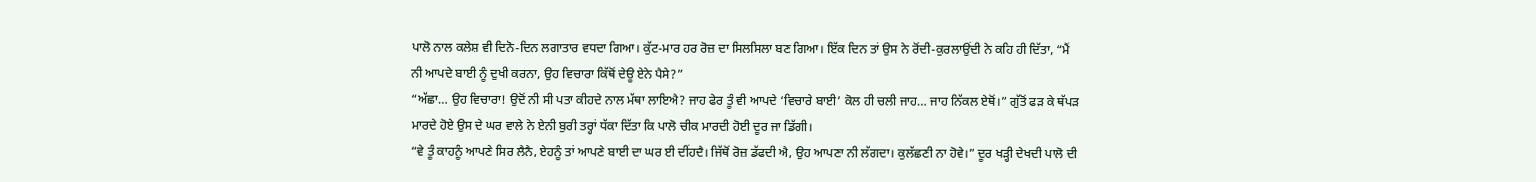ਪਾਲੋ ਨਾਲ ਕਲੇਸ਼ ਵੀ ਦਿਨੋ-ਦਿਨ ਲਗਾਤਾਰ ਵਧਦਾ ਗਿਆ। ਕੁੱਟ-ਮਾਰ ਹਰ ਰੋਜ਼ ਦਾ ਸਿਲਸਿਲਾ ਬਣ ਗਿਆ। ਇੱਕ ਦਿਨ ਤਾਂ ਉਸ ਨੇ ਰੋਂਦੀ-ਕੁਰਲਾਉਂਦੀ ਨੇ ਕਹਿ ਹੀ ਦਿੱਤਾ, “ਮੈਂ ਨੀ ਆਪਦੇ ਬਾਈ ਨੂੰ ਦੁਖੀ ਕਰਨਾ, ਉਹ ਵਿਚਾਰਾ ਕਿੱਥੋਂ ਦੇਊ ਏਨੇ ਪੈਸੇ?”
“ਅੱਛਾ… ਉਹ ਵਿਚਾਰਾ! ਉਦੋਂ ਨੀ ਸੀ ਪਤਾ ਕੀਹਦੇ ਨਾਲ ਮੱਥਾ ਲਾਇਐ? ਜਾਹ ਫੇਰ ਤੂੰ ਵੀ ਆਪਦੇ ‘ਵਿਚਾਰੇ ਬਾਈ’ ਕੋਲ ਹੀ ਚਲੀ ਜਾਹ… ਜਾਹ ਨਿੱਕਲ ਏਥੋਂ।” ਗੁੱਤੋਂ ਫੜ ਕੇ ਥੱਪੜ ਮਾਰਦੇ ਹੋਏ ਉਸ ਦੇ ਘਰ ਵਾਲੇ ਨੇ ਏਨੀ ਬੁਰੀ ਤਰ੍ਹਾਂ ਧੱਕਾ ਦਿੱਤਾ ਕਿ ਪਾਲੋ ਚੀਕ ਮਾਰਦੀ ਹੋਈ ਦੂਰ ਜਾ ਡਿੱਗੀ।
“ਵੇ ਤੂੰ ਕਾਹਨੂੰ ਆਪਣੇ ਸਿਰ ਲੈਨੈ, ਏਹਨੂੰ ਤਾਂ ਆਪਣੇ ਬਾਈ ਦਾ ਘਰ ਈ ਦੀਂਹਦੈ। ਜਿੱਥੋਂ ਰੋਜ਼ ਡੱਫਦੀ ਐ, ਉਹ ਆਪਣਾ ਨੀ ਲੱਗਦਾ। ਕੁਲੱਛਣੀ ਨਾ ਹੋਵੇ।” ਦੂਰ ਖੜ੍ਹੀ ਦੇਖਦੀ ਪਾਲੋ ਦੀ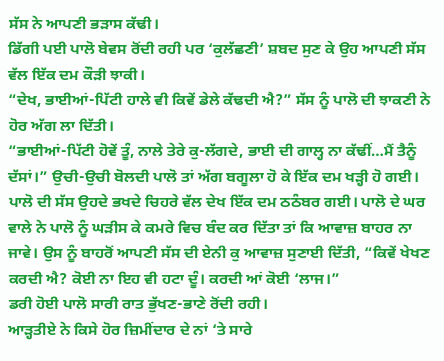ਸੱਸ ਨੇ ਆਪਣੀ ਭੜਾਸ ਕੱਢੀ।
ਡਿੱਗੀ ਪਈ ਪਾਲੋ ਬੇਵਸ ਰੋਂਦੀ ਰਹੀ ਪਰ ‘ਕੁਲੱਛਣੀ’ ਸ਼ਬਦ ਸੁਣ ਕੇ ਉਹ ਆਪਣੀ ਸੱਸ ਵੱਲ ਇੱਕ ਦਮ ਕੌੜੀ ਝਾਕੀ।
“ਦੇਖ, ਭਾਈਆਂ-ਪਿੱਟੀ ਹਾਲੇ ਵੀ ਕਿਵੇਂ ਡੇਲੇ ਕੱਢਦੀ ਐ?” ਸੱਸ ਨੂੰ ਪਾਲੋ ਦੀ ਝਾਕਣੀ ਨੇ ਹੋਰ ਅੱਗ ਲਾ ਦਿੱਤੀ।
“ਭਾਈਆਂ-ਪਿੱਟੀ ਹੋਵੇਂ ਤੂੰ, ਨਾਲੇ ਤੇਰੇ ਕੁ-ਲੱਗਦੇ, ਭਾਈ ਦੀ ਗਾਲ੍ਹ ਨਾ ਕੱਢੀਂ…ਮੈਂ ਤੈਨੂੰ ਦੱਸਾਂ।” ਉਚੀ-ਉਚੀ ਬੋਲਦੀ ਪਾਲੋ ਤਾਂ ਅੱਗ ਬਗੂਲਾ ਹੋ ਕੇ ਇੱਕ ਦਮ ਖੜ੍ਹੀ ਹੋ ਗਈ।
ਪਾਲੋ ਦੀ ਸੱਸ ਉਹਦੇ ਭਖਦੇ ਚਿਹਰੇ ਵੱਲ ਦੇਖ ਇੱਕ ਦਮ ਠਠੰਬਰ ਗਈ। ਪਾਲੋ ਦੇ ਘਰ ਵਾਲੇ ਨੇ ਪਾਲੋ ਨੂੰ ਘੜੀਸ ਕੇ ਕਮਰੇ ਵਿਚ ਬੰਦ ਕਰ ਦਿੱਤਾ ਤਾਂ ਕਿ ਆਵਾਜ਼ ਬਾਹਰ ਨਾ ਜਾਵੇ। ਉਸ ਨੂੰ ਬਾਹਰੋਂ ਆਪਣੀ ਸੱਸ ਦੀ ਏਨੀ ਕੁ ਆਵਾਜ਼ ਸੁਣਾਈ ਦਿੱਤੀ, “ਕਿਵੇਂ ਖੇਖਣ ਕਰਦੀ ਐ? ਕੋਈ ਨਾ ਇਹ ਵੀ ਹਟਾ ਦੂੰ। ਕਰਦੀ ਆਂ ਕੋਈ ‘ਲਾਜ।”
ਡਰੀ ਹੋਈ ਪਾਲੋ ਸਾਰੀ ਰਾਤ ਭੁੱਖਣ-ਭਾਣੇ ਰੋਂਦੀ ਰਹੀ।
ਆੜ੍ਹਤੀਏ ਨੇ ਕਿਸੇ ਹੋਰ ਜ਼ਿਮੀਂਦਾਰ ਦੇ ਨਾਂ ‘ਤੇ ਸਾਰੇ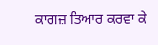ਕਾਗਜ਼ ਤਿਆਰ ਕਰਵਾ ਕੇ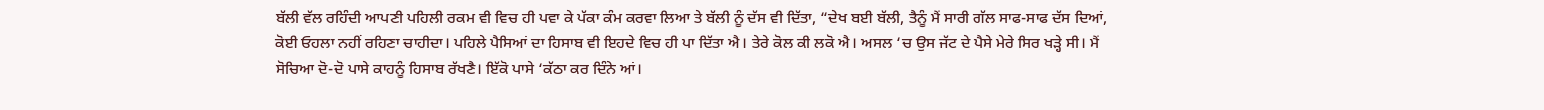ਬੱਲੀ ਵੱਲ ਰਹਿੰਦੀ ਆਪਣੀ ਪਹਿਲੀ ਰਕਮ ਵੀ ਵਿਚ ਹੀ ਪਵਾ ਕੇ ਪੱਕਾ ਕੰਮ ਕਰਵਾ ਲਿਆ ਤੇ ਬੱਲੀ ਨੂੰ ਦੱਸ ਵੀ ਦਿੱਤਾ, “ਦੇਖ ਬਈ ਬੱਲੀ, ਤੈਨੂੰ ਮੈਂ ਸਾਰੀ ਗੱਲ ਸਾਫ-ਸਾਫ ਦੱਸ ਦਿਆਂ, ਕੋਈ ਓਹਲਾ ਨਹੀਂ ਰਹਿਣਾ ਚਾਹੀਦਾ। ਪਹਿਲੇ ਪੈਸਿਆਂ ਦਾ ਹਿਸਾਬ ਵੀ ਇਹਦੇ ਵਿਚ ਹੀ ਪਾ ਦਿੱਤਾ ਐ। ਤੇਰੇ ਕੋਲ ਕੀ ਲਕੋ ਐ। ਅਸਲ ‘ਚ ਉਸ ਜੱਟ ਦੇ ਪੈਸੇ ਮੇਰੇ ਸਿਰ ਖੜ੍ਹੇ ਸੀ। ਮੈਂ ਸੋਚਿਆ ਦੋ-ਦੋ ਪਾਸੇ ਕਾਹਨੂੰ ਹਿਸਾਬ ਰੱਖਣੈ। ਇੱਕੋ ਪਾਸੇ ‘ਕੱਠਾ ਕਰ ਦਿੰਨੇ ਆਂ।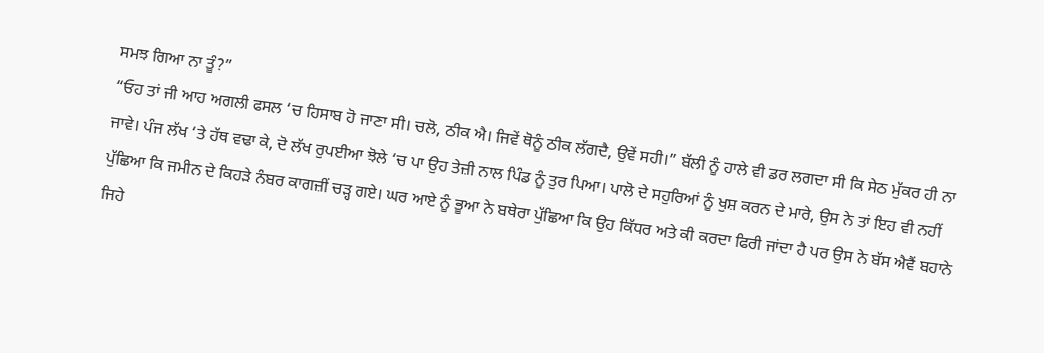ਸਮਝ ਗਿਆ ਨਾ ਤੂੰ?”
“ਓਹ ਤਾਂ ਜੀ ਆਹ ਅਗਲੀ ਫਸਲ ‘ਚ ਹਿਸਾਬ ਹੋ ਜਾਣਾ ਸੀ। ਚਲੋ, ਠੀਕ ਐ। ਜਿਵੇਂ ਥੋਨੂੰ ਠੀਕ ਲੱਗਦੈ, ਉਵੇਂ ਸਹੀ।” ਬੱਲੀ ਨੂੰ ਹਾਲੇ ਵੀ ਡਰ ਲਗਦਾ ਸੀ ਕਿ ਸੇਠ ਮੁੱਕਰ ਹੀ ਨਾ ਜਾਵੇ। ਪੰਜ ਲੱਖ ‘ਤੇ ਹੱਥ ਵਢਾ ਕੇ, ਦੋ ਲੱਖ ਰੁਪਈਆ ਝੋਲੇ ‘ਚ ਪਾ ਉਹ ਤੇਜ਼ੀ ਨਾਲ ਪਿੰਡ ਨੂੰ ਤੁਰ ਪਿਆ। ਪਾਲੋ ਦੇ ਸਹੁਰਿਆਂ ਨੂੰ ਖੁਸ਼ ਕਰਨ ਦੇ ਮਾਰੇ, ਉਸ ਨੇ ਤਾਂ ਇਹ ਵੀ ਨਹੀਂ ਪੁੱਛਿਆ ਕਿ ਜਮੀਨ ਦੇ ਕਿਹੜੇ ਨੰਬਰ ਕਾਗਜ਼ੀਂ ਚੜ੍ਹ ਗਏ। ਘਰ ਆਏ ਨੂੰ ਭੂਆ ਨੇ ਬਥੇਰਾ ਪੁੱਛਿਆ ਕਿ ਉਹ ਕਿੱਧਰ ਅਤੇ ਕੀ ਕਰਦਾ ਫਿਰੀ ਜਾਂਦਾ ਹੈ ਪਰ ਉਸ ਨੇ ਬੱਸ ਐਵੈਂ ਬਹਾਨੇ ਜਿਹੇ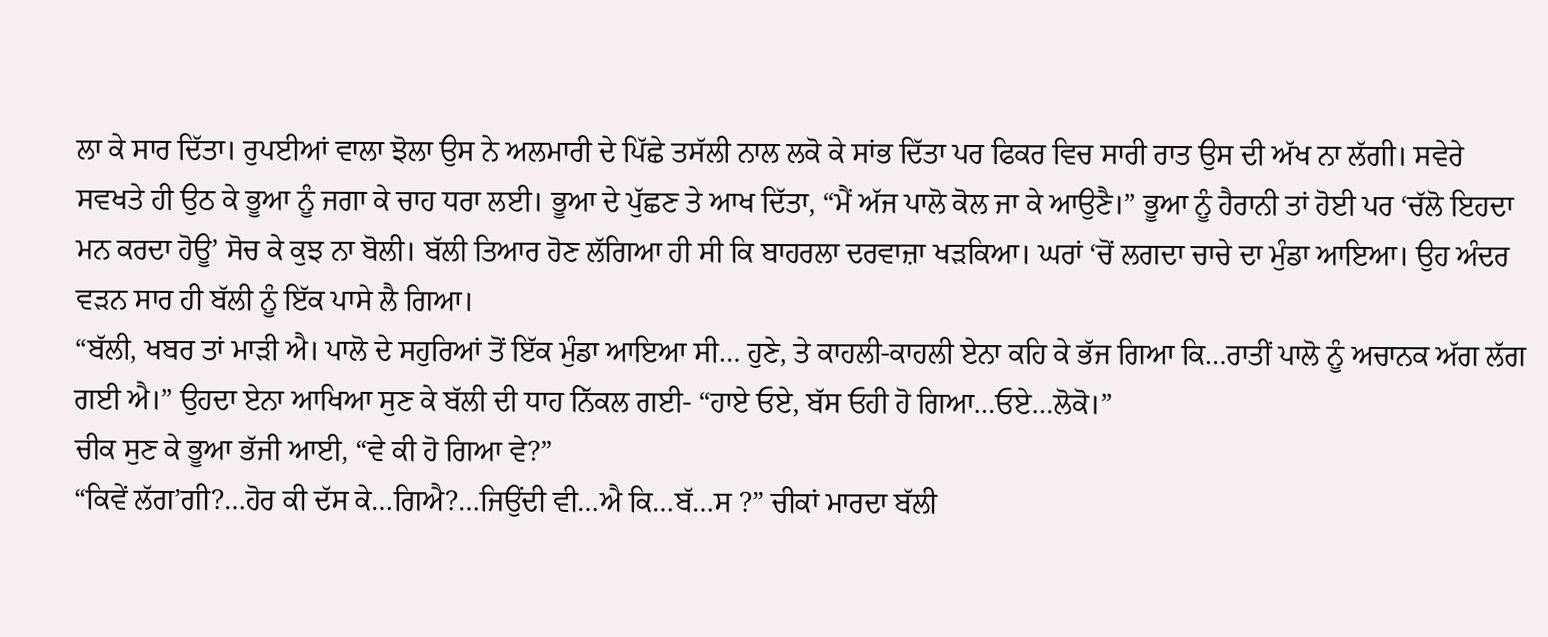ਲਾ ਕੇ ਸਾਰ ਦਿੱਤਾ। ਰੁਪਈਆਂ ਵਾਲਾ ਝੋਲਾ ਉਸ ਨੇ ਅਲਮਾਰੀ ਦੇ ਪਿੱਛੇ ਤਸੱਲੀ ਨਾਲ ਲਕੋ ਕੇ ਸਾਂਭ ਦਿੱਤਾ ਪਰ ਫਿਕਰ ਵਿਚ ਸਾਰੀ ਰਾਤ ਉਸ ਦੀ ਅੱਖ ਨਾ ਲੱਗੀ। ਸਵੇਰੇ ਸਵਖਤੇ ਹੀ ਉਠ ਕੇ ਭੂਆ ਨੂੰ ਜਗਾ ਕੇ ਚਾਹ ਧਰਾ ਲਈ। ਭੂਆ ਦੇ ਪੁੱਛਣ ਤੇ ਆਖ ਦਿੱਤਾ, “ਮੈਂ ਅੱਜ ਪਾਲੋ ਕੋਲ ਜਾ ਕੇ ਆਉਣੈ।” ਭੂਆ ਨੂੰ ਹੈਰਾਨੀ ਤਾਂ ਹੋਈ ਪਰ ‘ਚੱਲੋ ਇਹਦਾ ਮਨ ਕਰਦਾ ਹੋਊ’ ਸੋਚ ਕੇ ਕੁਝ ਨਾ ਬੋਲੀ। ਬੱਲੀ ਤਿਆਰ ਹੋਣ ਲੱਗਿਆ ਹੀ ਸੀ ਕਿ ਬਾਹਰਲਾ ਦਰਵਾਜ਼ਾ ਖੜਕਿਆ। ਘਰਾਂ ‘ਚੋਂ ਲਗਦਾ ਚਾਚੇ ਦਾ ਮੁੰਡਾ ਆਇਆ। ਉਹ ਅੰਦਰ ਵੜਨ ਸਾਰ ਹੀ ਬੱਲੀ ਨੂੰ ਇੱਕ ਪਾਸੇ ਲੈ ਗਿਆ।
“ਬੱਲੀ, ਖਬਰ ਤਾਂ ਮਾੜੀ ਐ। ਪਾਲੋ ਦੇ ਸਹੁਰਿਆਂ ਤੋਂ ਇੱਕ ਮੁੰਡਾ ਆਇਆ ਸੀ… ਹੁਣੇ, ਤੇ ਕਾਹਲੀ-ਕਾਹਲੀ ਏਨਾ ਕਹਿ ਕੇ ਭੱਜ ਗਿਆ ਕਿ…ਰਾਤੀਂ ਪਾਲੋ ਨੂੰ ਅਚਾਨਕ ਅੱਗ ਲੱਗ ਗਈ ਐ।” ਉਹਦਾ ਏਨਾ ਆਖਿਆ ਸੁਣ ਕੇ ਬੱਲੀ ਦੀ ਧਾਹ ਨਿੱਕਲ ਗਈ- “ਹਾਏ ਓਏ, ਬੱਸ ਓਹੀ ਹੋ ਗਿਆ…ਓਏ…ਲੋਕੋ।”
ਚੀਕ ਸੁਣ ਕੇ ਭੂਆ ਭੱਜੀ ਆਈ, “ਵੇ ਕੀ ਹੋ ਗਿਆ ਵੇ?”
“ਕਿਵੇਂ ਲੱਗ’ਗੀ?…ਹੋਰ ਕੀ ਦੱਸ ਕੇ…ਗਿਐ?…ਜਿਉਂਦੀ ਵੀ…ਐ ਕਿ…ਬੱ…ਸ ?” ਚੀਕਾਂ ਮਾਰਦਾ ਬੱਲੀ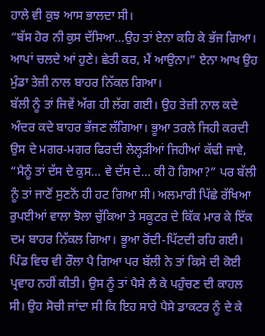ਹਾਲੇ ਵੀ ਕੁਝ ਆਸ ਭਾਲਦਾ ਸੀ।
“ਬੱਸ ਹੋਰ ਨੀ ਕੁਸ ਦੱਸਿਆ…ਉਹ ਤਾਂ ਏਨਾ ਕਹਿ ਕੇ ਭੱਜ ਗਿਆ। ਆਪਾਂ ਚਲਦੇ ਆਂ ਹੁਣੇ। ਛੇਤੀ ਕਰ, ਮੈਂ ਆਉਨਾ।” ਏਨਾ ਆਖ ਉਹ ਮੁੰਡਾ ਤੇਜ਼ੀ ਨਾਲ ਬਾਹਰ ਨਿੱਕਲ ਗਿਆ।
ਬੱਲੀ ਨੂੰ ਤਾਂ ਜਿਵੇਂ ਅੱਗ ਹੀ ਲੱਗ ਗਈ। ਉਹ ਤੇਜ਼ੀ ਨਾਲ ਕਦੇ ਅੰਦਰ ਕਦੇ ਬਾਹਰ ਭੱਜਣ ਲੱਗਿਆ। ਭੂਆ ਤਰਲੇ ਜਿਹੀ ਕਰਦੀ ਉਸ ਦੇ ਮਗਰ-ਮਗਰ ਫਿਰਦੀ ਲੇਲ੍ਹੜੀਆਂ ਜਿਹੀਆਂ ਕੱਢੀ ਜਾਵੇ, “ਮੈਨੂੰ ਤਾਂ ਦੱਸ ਦੇ ਕੁਸ… ਵੇ ਦੱਸ ਦੇ… ਕੀ ਹੋ ਗਿਆ?” ਪਰ ਬੱਲੀ ਨੂੰ ਤਾਂ ਜਾਣੋਂ ਸੁਣਨੋਂ ਹੀ ਹਟ ਗਿਆ ਸੀ। ਅਲਮਾਰੀ ਪਿੱਛੇ ਰੱਖਿਆ ਰੁਪਈਆਂ ਵਾਲਾ ਝੋਲਾ ਚੁੱਕਿਆ ਤੇ ਸਕੂਟਰ ਦੇ ਕਿੱਕ ਮਾਰ ਕੇ ਇੱਕ ਦਮ ਬਾਹਰ ਨਿੱਕਲ ਗਿਆ। ਭੂਆ ਰੋਂਦੀ-ਪਿੱਟਦੀ ਰਹਿ ਗਈ। ਪਿੰਡ ਵਿਚ ਵੀ ਰੌਲਾ ਪੈ ਗਿਆ ਪਰ ਬੱਲੀ ਨੇ ਤਾਂ ਕਿਸੇ ਦੀ ਕੋਈ ਪ੍ਰਵਾਹ ਨਹੀਂ ਕੀਤੀ। ਉਸ ਨੂੰ ਤਾਂ ਪੈਸੇ ਲੈ ਕੇ ਪਹੁੰਚਣ ਦੀ ਕਾਹਲ ਸੀ। ਉਹ ਸੋਚੀ ਜਾਂਦਾ ਸੀ ਕਿ ਇਹ ਸਾਰੇ ਪੈਸੇ ਡਾਕਟਰ ਨੂੰ ਦੇ ਕੇ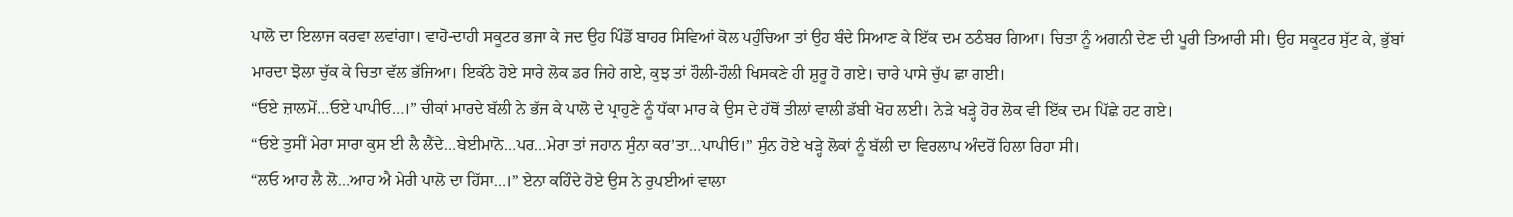ਪਾਲੋ ਦਾ ਇਲਾਜ ਕਰਵਾ ਲਵਾਂਗਾ। ਵਾਹੋ-ਦਾਹੀ ਸਕੂਟਰ ਭਜਾ ਕੇ ਜਦ ਉਹ ਪਿੰਡੋਂ ਬਾਹਰ ਸਿਵਿਆਂ ਕੋਲ ਪਹੁੰਚਿਆ ਤਾਂ ਉਹ ਬੰਦੇ ਸਿਆਣ ਕੇ ਇੱਕ ਦਮ ਠਠੰਬਰ ਗਿਆ। ਚਿਤਾ ਨੂੰ ਅਗਨੀ ਦੇਣ ਦੀ ਪੂਰੀ ਤਿਆਰੀ ਸੀ। ਉਹ ਸਕੂਟਰ ਸੁੱਟ ਕੇ, ਭੁੱਬਾਂ ਮਾਰਦਾ ਝੋਲਾ ਚੁੱਕ ਕੇ ਚਿਤਾ ਵੱਲ ਭੱਜਿਆ। ਇਕੱਠੇ ਹੋਏ ਸਾਰੇ ਲੋਕ ਡਰ ਜਿਹੇ ਗਏ, ਕੁਝ ਤਾਂ ਹੌਲੀ-ਹੌਲੀ ਖਿਸਕਣੇ ਹੀ ਸ਼ੁਰੂ ਹੋ ਗਏ। ਚਾਰੇ ਪਾਸੇ ਚੁੱਪ ਛਾ ਗਈ।
“ਓਏ ਜ਼ਾਲਮੋਂ…ਓਏ ਪਾਪੀਓ…।” ਚੀਕਾਂ ਮਾਰਦੇ ਬੱਲੀ ਨੇ ਭੱਜ ਕੇ ਪਾਲੋ ਦੇ ਪ੍ਰਾਹੁਣੇ ਨੂੰ ਧੱਕਾ ਮਾਰ ਕੇ ਉਸ ਦੇ ਹੱਥੋਂ ਤੀਲਾਂ ਵਾਲੀ ਡੱਬੀ ਖੋਹ ਲਈ। ਨੇੜੇ ਖੜ੍ਹੇ ਹੋਰ ਲੋਕ ਵੀ ਇੱਕ ਦਮ ਪਿੱਛੇ ਹਟ ਗਏ।
“ਓਏ ਤੁਸੀਂ ਮੇਰਾ ਸਾਰਾ ਕੁਸ ਈ ਲੈ ਲੈਂਦੇ…ਬੇਈਮਾਨੋ…ਪਰ…ਮੇਰਾ ਤਾਂ ਜਹਾਨ ਸੁੰਨਾ ਕਰ’ਤਾ…ਪਾਪੀਓ।” ਸੁੰਨ ਹੋਏ ਖੜ੍ਹੇ ਲੋਕਾਂ ਨੂੰ ਬੱਲੀ ਦਾ ਵਿਰਲਾਪ ਅੰਦਰੋਂ ਹਿਲਾ ਰਿਹਾ ਸੀ।
“ਲਓ ਆਹ ਲੈ ਲੋ…ਆਹ ਐ ਮੇਰੀ ਪਾਲੋ ਦਾ ਹਿੱਸਾ…।” ਏਨਾ ਕਹਿੰਦੇ ਹੋਏ ਉਸ ਨੇ ਰੁਪਈਆਂ ਵਾਲਾ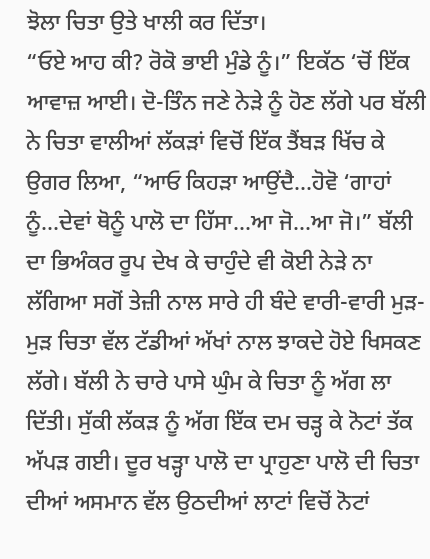ਝੋਲਾ ਚਿਤਾ ਉਤੇ ਖਾਲੀ ਕਰ ਦਿੱਤਾ।
“ਓਏ ਆਹ ਕੀ? ਰੋਕੋ ਭਾਈ ਮੁੰਡੇ ਨੂੰ।” ਇਕੱਠ ‘ਚੋਂ ਇੱਕ ਆਵਾਜ਼ ਆਈ। ਦੋ-ਤਿੰਨ ਜਣੇ ਨੇੜੇ ਨੂੰ ਹੋਣ ਲੱਗੇ ਪਰ ਬੱਲੀ ਨੇ ਚਿਤਾ ਵਾਲੀਆਂ ਲੱਕੜਾਂ ਵਿਚੋਂ ਇੱਕ ਤੈਂਬੜ ਖਿੱਚ ਕੇ ਉਗਰ ਲਿਆ, “ਆਓ ਕਿਹੜਾ ਆਉਂਦੈ…ਹੋਵੋ ‘ਗਾਹਾਂ ਨੂੰ…ਦੇਵਾਂ ਥੋਨੂੰ ਪਾਲੋ ਦਾ ਹਿੱਸਾ…ਆ ਜੋ…ਆ ਜੋ।” ਬੱਲੀ ਦਾ ਭਿਅੰਕਰ ਰੂਪ ਦੇਖ ਕੇ ਚਾਹੁੰਦੇ ਵੀ ਕੋਈ ਨੇੜੇ ਨਾ ਲੱਗਿਆ ਸਗੋਂ ਤੇਜ਼ੀ ਨਾਲ ਸਾਰੇ ਹੀ ਬੰਦੇ ਵਾਰੀ-ਵਾਰੀ ਮੁੜ-ਮੁੜ ਚਿਤਾ ਵੱਲ ਟੱਡੀਆਂ ਅੱਖਾਂ ਨਾਲ ਝਾਕਦੇ ਹੋਏ ਖਿਸਕਣ ਲੱਗੇ। ਬੱਲੀ ਨੇ ਚਾਰੇ ਪਾਸੇ ਘੁੰਮ ਕੇ ਚਿਤਾ ਨੂੰ ਅੱਗ ਲਾ ਦਿੱਤੀ। ਸੁੱਕੀ ਲੱਕੜ ਨੂੰ ਅੱਗ ਇੱਕ ਦਮ ਚੜ੍ਹ ਕੇ ਨੋਟਾਂ ਤੱਕ ਅੱਪੜ ਗਈ। ਦੂਰ ਖੜ੍ਹਾ ਪਾਲੋ ਦਾ ਪ੍ਰਾਹੁਣਾ ਪਾਲੋ ਦੀ ਚਿਤਾ ਦੀਆਂ ਅਸਮਾਨ ਵੱਲ ਉਠਦੀਆਂ ਲਾਟਾਂ ਵਿਚੋਂ ਨੋਟਾਂ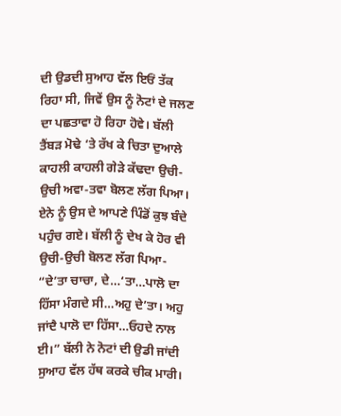ਦੀ ਉਡਦੀ ਸੁਆਹ ਵੱਲ ਇਓਂ ਤੱਕ ਰਿਹਾ ਸੀ, ਜਿਵੇਂ ਉਸ ਨੂੰ ਨੋਟਾਂ ਦੇ ਜਲਣ ਦਾ ਪਛਤਾਵਾ ਹੋ ਰਿਹਾ ਹੋਵੇ। ਬੱਲੀ ਤੈਂਬੜ ਮੋਢੇ ‘ਤੇ ਰੱਖ ਕੇ ਚਿਤਾ ਦੁਆਲੇ ਕਾਹਲੀ ਕਾਹਲੀ ਗੇੜੇ ਕੱਢਦਾ ਉਚੀ-ਉਚੀ ਅਵਾ-ਤਵਾ ਬੋਲਣ ਲੱਗ ਪਿਆ। ਏਨੇ ਨੂੰ ਉਸ ਦੇ ਆਪਣੇ ਪਿੰਡੋਂ ਕੁਝ ਬੰਦੇ ਪਹੁੰਚ ਗਏ। ਬੱਲੀ ਨੂੰ ਦੇਖ ਕੇ ਹੋਰ ਵੀ ਉਚੀ-ਉਚੀ ਬੋਲਣ ਲੱਗ ਪਿਆ- “ਦੇ’ਤਾ ਚਾਚਾ, ਦੇ…‘ਤਾ…ਪਾਲੋ ਦਾ ਹਿੱਸਾ ਮੰਗਦੇ ਸੀ…ਅਹੁ ਦੇ’ਤਾ। ਅਹੁ ਜਾਂਦੈ ਪਾਲੋ ਦਾ ਹਿੱਸਾ…ਓਹਦੇ ਨਾਲ ਈ।” ਬੱਲੀ ਨੇ ਨੋਟਾਂ ਦੀ ਉਡੀ ਜਾਂਦੀ ਸੁਆਹ ਵੱਲ ਹੱਥ ਕਰਕੇ ਚੀਕ ਮਾਰੀ।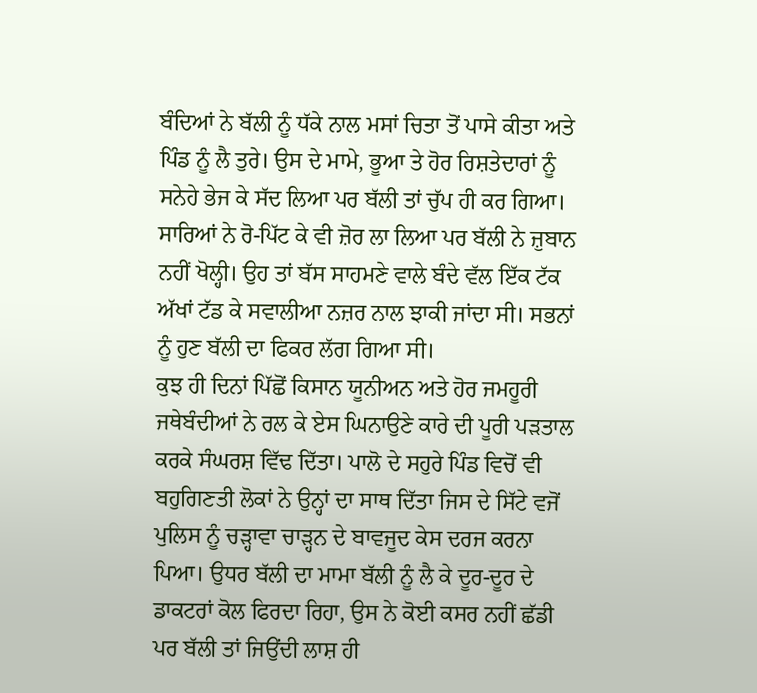ਬੰਦਿਆਂ ਨੇ ਬੱਲੀ ਨੂੰ ਧੱਕੇ ਨਾਲ ਮਸਾਂ ਚਿਤਾ ਤੋਂ ਪਾਸੇ ਕੀਤਾ ਅਤੇ ਪਿੰਡ ਨੂੰ ਲੈ ਤੁਰੇ। ਉਸ ਦੇ ਮਾਮੇ, ਭੂਆ ਤੇ ਹੋਰ ਰਿਸ਼ਤੇਦਾਰਾਂ ਨੂੰ ਸਨੇਹੇ ਭੇਜ ਕੇ ਸੱਦ ਲਿਆ ਪਰ ਬੱਲੀ ਤਾਂ ਚੁੱਪ ਹੀ ਕਰ ਗਿਆ। ਸਾਰਿਆਂ ਨੇ ਰੋ-ਪਿੱਟ ਕੇ ਵੀ ਜ਼ੋਰ ਲਾ ਲਿਆ ਪਰ ਬੱਲੀ ਨੇ ਜ਼ੁਬਾਨ ਨਹੀਂ ਖੋਲ੍ਹੀ। ਉਹ ਤਾਂ ਬੱਸ ਸਾਹਮਣੇ ਵਾਲੇ ਬੰਦੇ ਵੱਲ ਇੱਕ ਟੱਕ ਅੱਖਾਂ ਟੱਡ ਕੇ ਸਵਾਲੀਆ ਨਜ਼ਰ ਨਾਲ ਝਾਕੀ ਜਾਂਦਾ ਸੀ। ਸਭਨਾਂ ਨੂੰ ਹੁਣ ਬੱਲੀ ਦਾ ਫਿਕਰ ਲੱਗ ਗਿਆ ਸੀ।
ਕੁਝ ਹੀ ਦਿਨਾਂ ਪਿੱਛੋਂ ਕਿਸਾਨ ਯੂਨੀਅਨ ਅਤੇ ਹੋਰ ਜਮਹੂਰੀ ਜਥੇਬੰਦੀਆਂ ਨੇ ਰਲ ਕੇ ਏਸ ਘਿਨਾਉਣੇ ਕਾਰੇ ਦੀ ਪੂਰੀ ਪੜਤਾਲ ਕਰਕੇ ਸੰਘਰਸ਼ ਵਿੱਢ ਦਿੱਤਾ। ਪਾਲੋ ਦੇ ਸਹੁਰੇ ਪਿੰਡ ਵਿਚੋਂ ਵੀ ਬਹੁਗਿਣਤੀ ਲੋਕਾਂ ਨੇ ਉਨ੍ਹਾਂ ਦਾ ਸਾਥ ਦਿੱਤਾ ਜਿਸ ਦੇ ਸਿੱਟੇ ਵਜੋਂ ਪੁਲਿਸ ਨੂੰ ਚੜ੍ਹਾਵਾ ਚਾੜ੍ਹਨ ਦੇ ਬਾਵਜੂਦ ਕੇਸ ਦਰਜ ਕਰਨਾ ਪਿਆ। ਉਧਰ ਬੱਲੀ ਦਾ ਮਾਮਾ ਬੱਲੀ ਨੂੰ ਲੈ ਕੇ ਦੂਰ-ਦੂਰ ਦੇ ਡਾਕਟਰਾਂ ਕੋਲ ਫਿਰਦਾ ਰਿਹਾ, ਉਸ ਨੇ ਕੋਈ ਕਸਰ ਨਹੀਂ ਛੱਡੀ ਪਰ ਬੱਲੀ ਤਾਂ ਜਿਉਂਦੀ ਲਾਸ਼ ਹੀ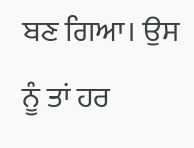ਬਣ ਗਿਆ। ਉਸ ਨੂੰ ਤਾਂ ਹਰ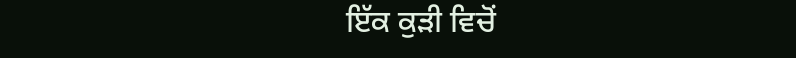ਇੱਕ ਕੁੜੀ ਵਿਚੋਂ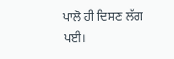ਪਾਲੋ ਹੀ ਦਿਸਣ ਲੱਗ ਪਈ।